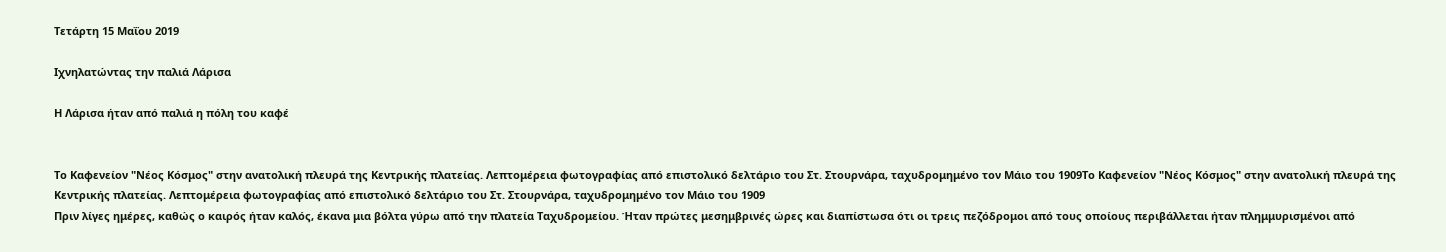Τετάρτη 15 Μαΐου 2019

Ιχνηλατώντας την παλιά Λάρισα

Η Λάρισα ήταν από παλιά η πόλη του καφέ


Το Καφενείον "Νέος Κόσμος" στην ανατολική πλευρά της Κεντρικής πλατείας. Λεπτομέρεια φωτογραφίας από επιστολικό δελτάριο του Στ. Στουρνάρα, ταχυδρομημένο τον Μάιο του 1909Το Καφενείον "Νέος Κόσμος" στην ανατολική πλευρά της Κεντρικής πλατείας. Λεπτομέρεια φωτογραφίας από επιστολικό δελτάριο του Στ. Στουρνάρα, ταχυδρομημένο τον Μάιο του 1909
Πριν λίγες ημέρες, καθώς ο καιρός ήταν καλός, έκανα μια βόλτα γύρω από την πλατεία Ταχυδρομείου. Ήταν πρώτες μεσημβρινές ώρες και διαπίστωσα ότι οι τρεις πεζόδρομοι από τους οποίους περιβάλλεται ήταν πλημμυρισμένοι από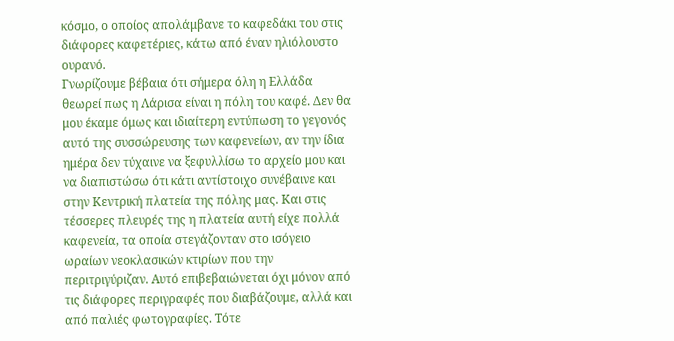κόσμο, ο οποίος απολάμβανε το καφεδάκι του στις διάφορες καφετέριες, κάτω από έναν ηλιόλουστο ουρανό.
Γνωρίζουμε βέβαια ότι σήμερα όλη η Ελλάδα θεωρεί πως η Λάρισα είναι η πόλη του καφέ. Δεν θα μου έκαμε όμως και ιδιαίτερη εντύπωση το γεγονός αυτό της συσσώρευσης των καφενείων, αν την ίδια ημέρα δεν τύχαινε να ξεφυλλίσω το αρχείο μου και να διαπιστώσω ότι κάτι αντίστοιχο συνέβαινε και στην Κεντρική πλατεία της πόλης μας. Και στις τέσσερες πλευρές της η πλατεία αυτή είχε πολλά καφενεία, τα οποία στεγάζονταν στο ισόγειο ωραίων νεοκλασικών κτιρίων που την περιτριγύριζαν. Αυτό επιβεβαιώνεται όχι μόνον από τις διάφορες περιγραφές που διαβάζουμε, αλλά και από παλιές φωτογραφίες. Τότε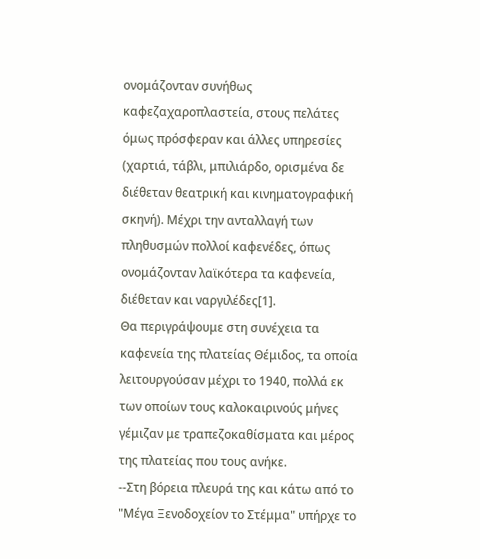ονομάζονταν συνήθως καφεζαχαροπλαστεία, στους πελάτες όμως πρόσφεραν και άλλες υπηρεσίες (χαρτιά, τάβλι, μπιλιάρδο, ορισμένα δε διέθεταν θεατρική και κινηματογραφική σκηνή). Μέχρι την ανταλλαγή των πληθυσμών πολλοί καφενέδες, όπως ονομάζονταν λαϊκότερα τα καφενεία, διέθεταν και ναργιλέδες[1].
Θα περιγράψουμε στη συνέχεια τα καφενεία της πλατείας Θέμιδος, τα οποία λειτουργούσαν μέχρι το 1940, πολλά εκ των οποίων τους καλοκαιρινούς μήνες γέμιζαν με τραπεζοκαθίσματα και μέρος της πλατείας που τους ανήκε.
--Στη βόρεια πλευρά της και κάτω από το "Μέγα Ξενοδοχείον το Στέμμα" υπήρχε το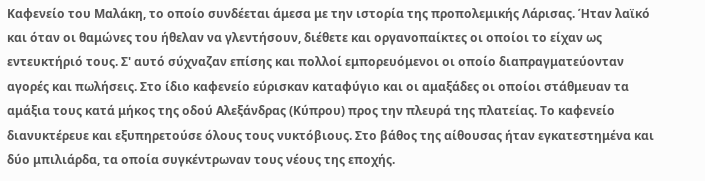Καφενείο του Μαλάκη, το οποίο συνδέεται άμεσα με την ιστορία της προπολεμικής Λάρισας. Ήταν λαϊκό και όταν οι θαμώνες του ήθελαν να γλεντήσουν, διέθετε και οργανοπαίκτες οι οποίοι το είχαν ως εντευκτήριό τους. Σ' αυτό σύχναζαν επίσης και πολλοί εμπορευόμενοι οι οποίο διαπραγματεύονταν αγορές και πωλήσεις. Στο ίδιο καφενείο εύρισκαν καταφύγιο και οι αμαξάδες οι οποίοι στάθμευαν τα αμάξια τους κατά μήκος της οδού Αλεξάνδρας (Κύπρου) προς την πλευρά της πλατείας. Το καφενείο διανυκτέρευε και εξυπηρετούσε όλους τους νυκτόβιους. Στο βάθος της αίθουσας ήταν εγκατεστημένα και δύο μπιλιάρδα, τα οποία συγκέντρωναν τους νέους της εποχής.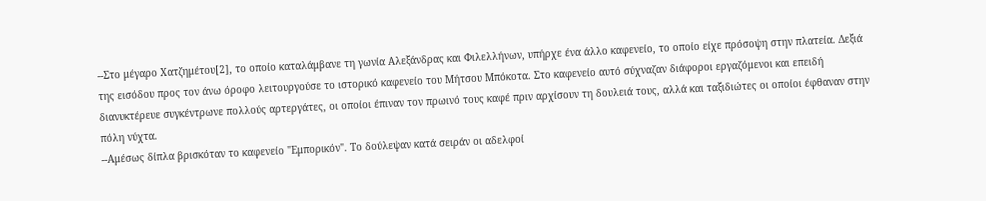--Στο μέγαρο Χατζημέτου[2], το οποίο καταλάμβανε τη γωνία Αλεξάνδρας και Φιλελλήνων, υπήρχε ένα άλλο καφενείο, το οποίο είχε πρόσοψη στην πλατεία. Δεξιά της εισόδου προς τον άνω όροφο λειτουργούσε το ιστορικό καφενείο του Μήτσου Μπόκοτα. Στο καφενείο αυτό σύχναζαν διάφοροι εργαζόμενοι και επειδή διανυκτέρευε συγκέντρωνε πολλούς αρτεργάτες, οι οποίοι έπιναν τον πρωινό τους καφέ πριν αρχίσουν τη δουλειά τους, αλλά και ταξιδιώτες οι οποίοι έφθαναν στην πόλη νύχτα.
--Αμέσως δίπλα βρισκόταν το καφενείο "Εμπορικόν". Το δούλεψαν κατά σειράν οι αδελφοί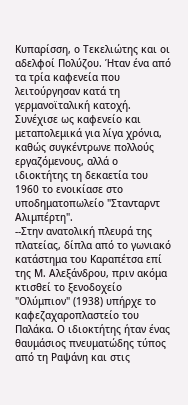Κυπαρίσση, ο Τεκελιώτης και οι αδελφοί Πολύζου. Ήταν ένα από τα τρία καφενεία που λειτούργησαν κατά τη γερμανοϊταλική κατοχή. Συνέχισε ως καφενείο και μεταπολεμικά για λίγα χρόνια, καθώς συγκέντρωνε πολλούς εργαζόμενους, αλλά ο ιδιοκτήτης τη δεκαετία του 1960 το ενοικίασε στο υποδηματοπωλείο "Στανταρντ Αλιμπέρτη".
--Στην ανατολική πλευρά της πλατείας, δίπλα από το γωνιακό κατάστημα του Καραπέτσα επί της Μ. Αλεξάνδρου, πριν ακόμα κτισθεί το ξενοδοχείο "Ολύμπιον" (1938) υπήρχε το καφεζαχαροπλαστείο του Παλάκα. Ο ιδιοκτήτης ήταν ένας θαυμάσιος πνευματώδης τύπος από τη Ραψάνη και στις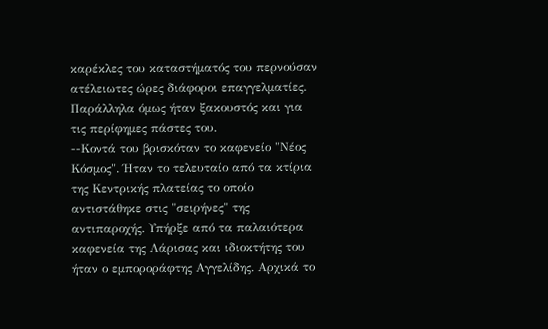καρέκλες του καταστήματός του περνούσαν ατέλειωτες ώρες διάφοροι επαγγελματίες. Παράλληλα όμως ήταν ξακουστός και για τις περίφημες πάστες του.
--Κοντά του βρισκόταν το καφενείο "Νέος Κόσμος". Ήταν το τελευταίο από τα κτίρια της Κεντρικής πλατείας το οποίο αντιστάθηκε στις "σειρήνες" της αντιπαροχής. Υπήρξε από τα παλαιότερα καφενεία της Λάρισας και ιδιοκτήτης του ήταν ο εμποροράφτης Αγγελίδης. Αρχικά το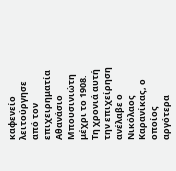καφενείο λειτούργησε από τον επιχειρηματία Αθανάσιο Μπουσινιώτη μέχρι το 1908. Τη χρονιά αυτή την επιχείρηση ανέλαβε ο Νικόλαος Καρανίκας, ο οποίος αργότερα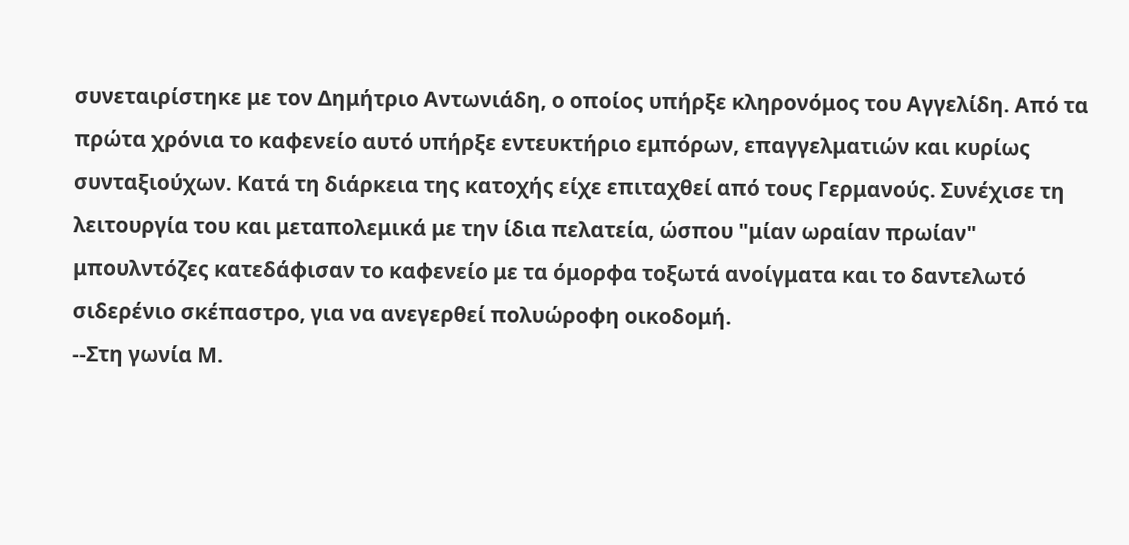συνεταιρίστηκε με τον Δημήτριο Αντωνιάδη, ο οποίος υπήρξε κληρονόμος του Αγγελίδη. Από τα πρώτα χρόνια το καφενείο αυτό υπήρξε εντευκτήριο εμπόρων, επαγγελματιών και κυρίως συνταξιούχων. Κατά τη διάρκεια της κατοχής είχε επιταχθεί από τους Γερμανούς. Συνέχισε τη λειτουργία του και μεταπολεμικά με την ίδια πελατεία, ώσπου "μίαν ωραίαν πρωίαν" μπουλντόζες κατεδάφισαν το καφενείο με τα όμορφα τοξωτά ανοίγματα και το δαντελωτό σιδερένιο σκέπαστρο, για να ανεγερθεί πολυώροφη οικοδομή.
--Στη γωνία Μ.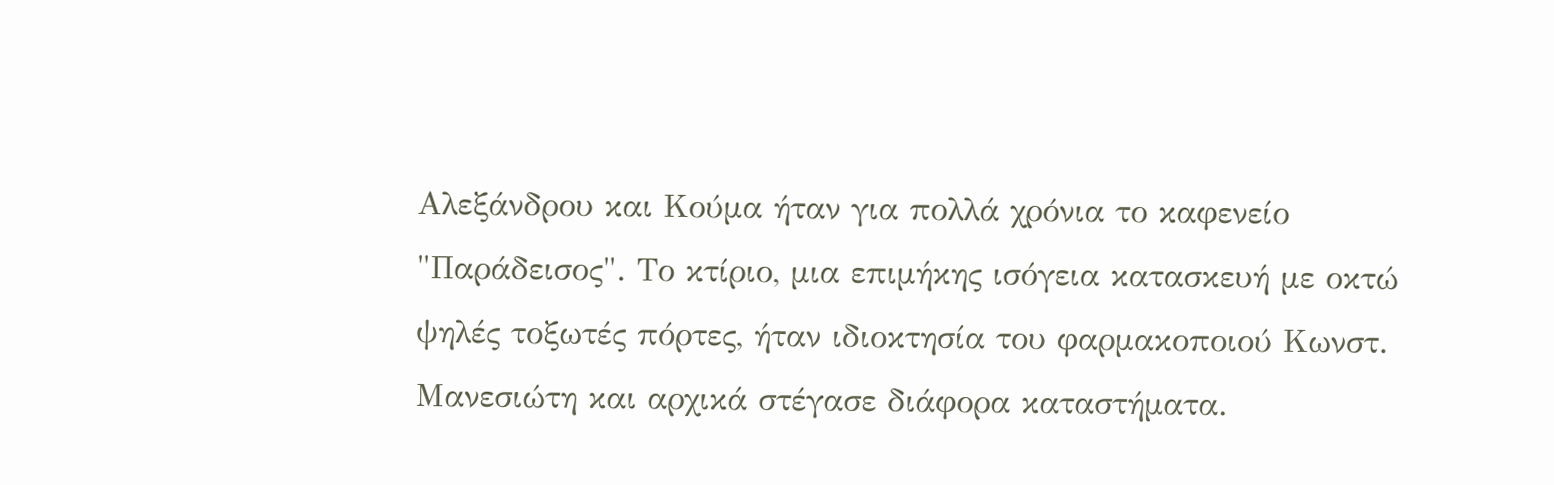Αλεξάνδρου και Κούμα ήταν για πολλά χρόνια το καφενείο "Παράδεισος". Το κτίριο, μια επιμήκης ισόγεια κατασκευή με οκτώ ψηλές τοξωτές πόρτες, ήταν ιδιοκτησία του φαρμακοποιού Κωνστ. Μανεσιώτη και αρχικά στέγασε διάφορα καταστήματα.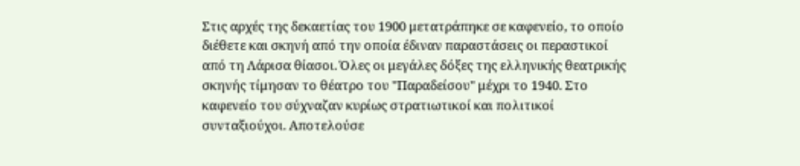Στις αρχές της δεκαετίας του 1900 μετατράπηκε σε καφενείο, το οποίο διέθετε και σκηνή από την οποία έδιναν παραστάσεις οι περαστικοί από τη Λάρισα θίασοι. Όλες οι μεγάλες δόξες της ελληνικής θεατρικής σκηνής τίμησαν το θέατρο του "Παραδείσου" μέχρι το 1940. Στο καφενείο του σύχναζαν κυρίως στρατιωτικοί και πολιτικοί συνταξιούχοι. Αποτελούσε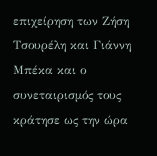επιχείρηση των Ζήση Τσουρέλη και Γιάννη Μπέκα και ο συνεταιρισμός τους κράτησε ως την ώρα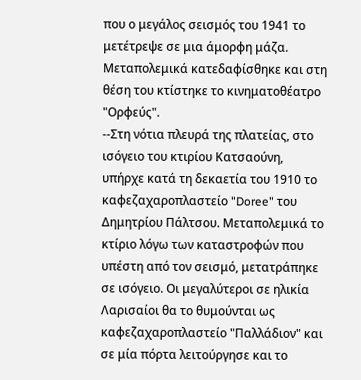που ο μεγάλος σεισμός του 1941 το μετέτρεψε σε μια άμορφη μάζα. Μεταπολεμικά κατεδαφίσθηκε και στη θέση του κτίστηκε το κινηματοθέατρο "Ορφεύς".
--Στη νότια πλευρά της πλατείας, στο ισόγειο του κτιρίου Κατσαούνη, υπήρχε κατά τη δεκαετία του 1910 το καφεζαχαροπλαστείο "Doree" του Δημητρίου Πάλτσου. Μεταπολεμικά το κτίριο λόγω των καταστροφών που υπέστη από τον σεισμό, μετατράπηκε σε ισόγειο. Οι μεγαλύτεροι σε ηλικία Λαρισαίοι θα το θυμούνται ως καφεζαχαροπλαστείο "Παλλάδιον" και σε μία πόρτα λειτούργησε και το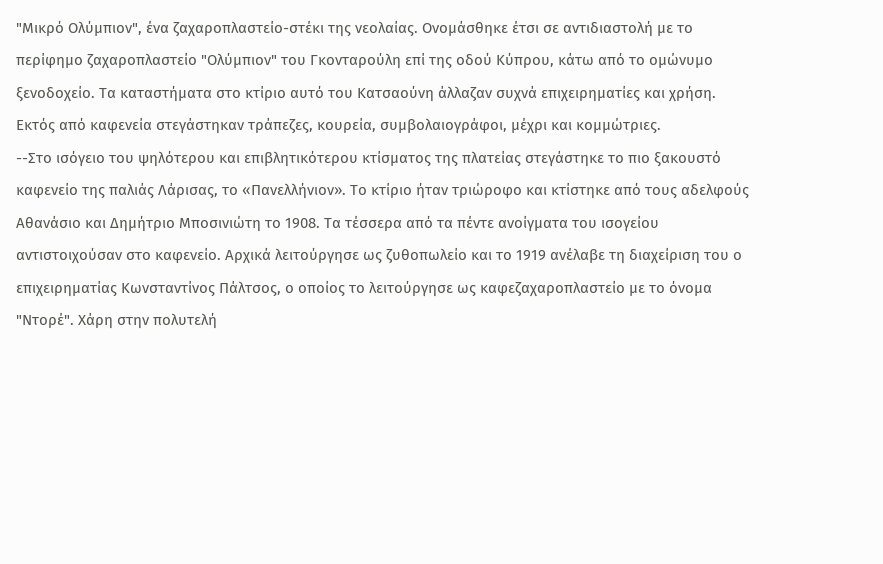"Μικρό Ολύμπιον", ένα ζαχαροπλαστείο-στέκι της νεολαίας. Ονομάσθηκε έτσι σε αντιδιαστολή με το περίφημο ζαχαροπλαστείο "Ολύμπιον" του Γκονταρούλη επί της οδού Κύπρου, κάτω από το ομώνυμο ξενοδοχείο. Τα καταστήματα στο κτίριο αυτό του Κατσαούνη άλλαζαν συχνά επιχειρηματίες και χρήση. Εκτός από καφενεία στεγάστηκαν τράπεζες, κουρεία, συμβολαιογράφοι, μέχρι και κομμώτριες.
--Στο ισόγειο του ψηλότερου και επιβλητικότερου κτίσματος της πλατείας στεγάστηκε το πιο ξακουστό καφενείο της παλιάς Λάρισας, το «Πανελλήνιον». Το κτίριο ήταν τριώροφο και κτίστηκε από τους αδελφούς Αθανάσιο και Δημήτριο Μποσινιώτη το 1908. Τα τέσσερα από τα πέντε ανοίγματα του ισογείου αντιστοιχούσαν στο καφενείο. Αρχικά λειτούργησε ως ζυθοπωλείο και το 1919 ανέλαβε τη διαχείριση του ο επιχειρηματίας Κωνσταντίνος Πάλτσος, ο οποίος το λειτούργησε ως καφεζαχαροπλαστείο με το όνομα "Ντορέ". Χάρη στην πολυτελή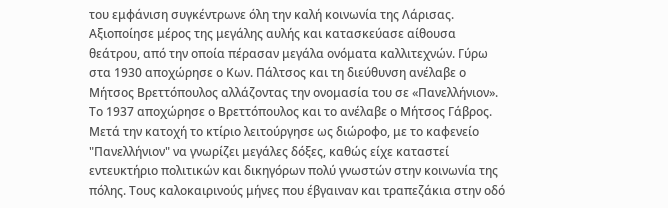του εμφάνιση συγκέντρωνε όλη την καλή κοινωνία της Λάρισας. Αξιοποίησε μέρος της μεγάλης αυλής και κατασκεύασε αίθουσα θεάτρου, από την οποία πέρασαν μεγάλα ονόματα καλλιτεχνών. Γύρω στα 1930 αποχώρησε ο Κων. Πάλτσος και τη διεύθυνση ανέλαβε ο Μήτσος Βρεττόπουλος αλλάζοντας την ονομασία του σε «Πανελλήνιον». Το 1937 αποχώρησε ο Βρεττόπουλος και το ανέλαβε ο Μήτσος Γάβρος. Μετά την κατοχή το κτίριο λειτούργησε ως διώροφο, με το καφενείο "Πανελλήνιον" να γνωρίζει μεγάλες δόξες, καθώς είχε καταστεί εντευκτήριο πολιτικών και δικηγόρων πολύ γνωστών στην κοινωνία της πόλης. Τους καλοκαιρινούς μήνες που έβγαιναν και τραπεζάκια στην οδό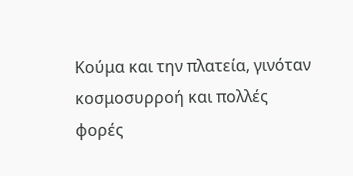Κούμα και την πλατεία, γινόταν κοσμοσυρροή και πολλές φορές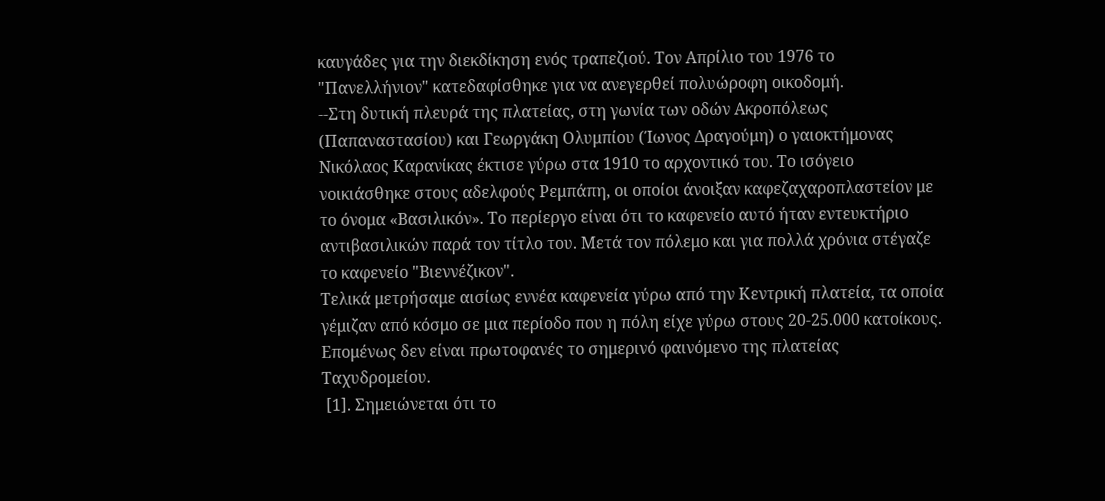καυγάδες για την διεκδίκηση ενός τραπεζιού. Τον Απρίλιο του 1976 το "Πανελλήνιον" κατεδαφίσθηκε για να ανεγερθεί πολυώροφη οικοδομή.
--Στη δυτική πλευρά της πλατείας, στη γωνία των οδών Ακροπόλεως (Παπαναστασίου) και Γεωργάκη Ολυμπίου (Ίωνος Δραγούμη) ο γαιοκτήμονας Νικόλαος Καρανίκας έκτισε γύρω στα 1910 το αρχοντικό του. Το ισόγειο νοικιάσθηκε στους αδελφούς Ρεμπάπη, οι οποίοι άνοιξαν καφεζαχαροπλαστείον με το όνομα «Βασιλικόν». Το περίεργο είναι ότι το καφενείο αυτό ήταν εντευκτήριο αντιβασιλικών παρά τον τίτλο του. Μετά τον πόλεμο και για πολλά χρόνια στέγαζε το καφενείο "Βιεννέζικον".
Τελικά μετρήσαμε αισίως εννέα καφενεία γύρω από την Κεντρική πλατεία, τα οποία γέμιζαν από κόσμο σε μια περίοδο που η πόλη είχε γύρω στους 20-25.000 κατοίκους. Επομένως δεν είναι πρωτοφανές το σημερινό φαινόμενο της πλατείας Ταχυδρομείου.
 [1]. Σημειώνεται ότι το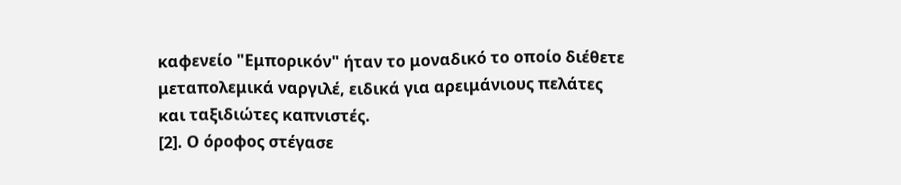καφενείο "Εμπορικόν" ήταν το μοναδικό το οποίο διέθετε μεταπολεμικά ναργιλέ, ειδικά για αρειμάνιους πελάτες και ταξιδιώτες καπνιστές.
[2]. Ο όροφος στέγασε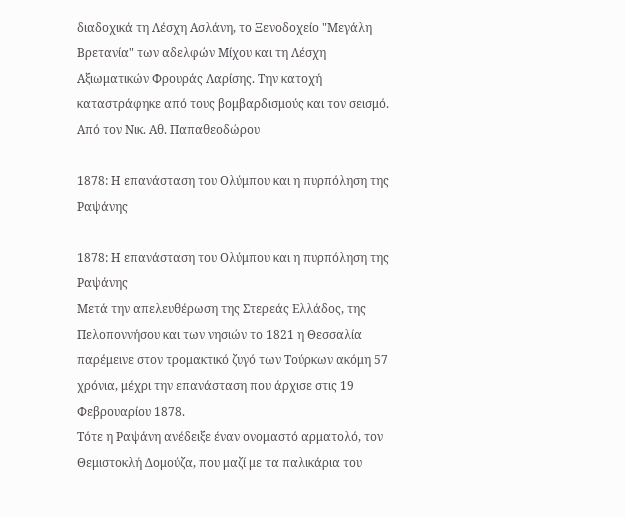διαδοχικά τη Λέσχη Ασλάνη, το Ξενοδοχείο "Μεγάλη Βρετανία" των αδελφών Μίχου και τη Λέσχη Αξιωματικών Φρουράς Λαρίσης. Την κατοχή καταστράφηκε από τους βομβαρδισμούς και τον σεισμό.
Από τον Νικ. Αθ. Παπαθεοδώρου

1878: Η επανάσταση του Ολύμπου και η πυρπόληση της Ραψάνης

1878: Η επανάσταση του Ολύμπου και η πυρπόληση της Ραψάνης
Μετά την απελευθέρωση της Στερεάς Ελλάδος, της Πελοποννήσου και των νησιών το 1821 η Θεσσαλία παρέμεινε στον τρομακτικό ζυγό των Τούρκων ακόμη 57 χρόνια, μέχρι την επανάσταση που άρχισε στις 19 Φεβρουαρίου 1878.
Τότε η Ραψάνη ανέδειξε έναν ονομαστό αρματολό, τον Θεμιστοκλή Δομούζα, που μαζί με τα παλικάρια του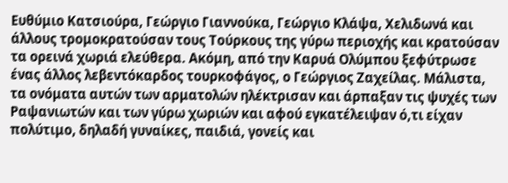Ευθύμιο Κατσιούρα, Γεώργιο Γιαννούκα, Γεώργιο Κλάψα, Χελιδωνά και άλλους τρομοκρατούσαν τους Τούρκους της γύρω περιοχής και κρατούσαν τα ορεινά χωριά ελεύθερα. Ακόμη, από την Καρυά Ολύμπου ξεφύτρωσε ένας άλλος λεβεντόκαρδος τουρκοφάγος, ο Γεώργιος Ζαχείλας. Μάλιστα, τα ονόματα αυτών των αρματολών ηλέκτρισαν και άρπαξαν τις ψυχές των Ραψανιωτών και των γύρω χωριών και αφού εγκατέλειψαν ό,τι είχαν πολύτιμο, δηλαδή γυναίκες, παιδιά, γονείς και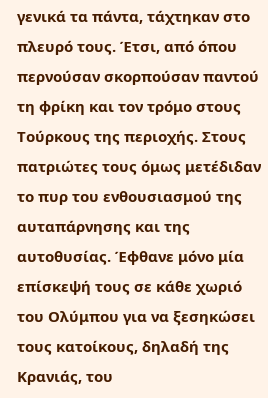γενικά τα πάντα, τάχτηκαν στο πλευρό τους. Έτσι, από όπου περνούσαν σκορπούσαν παντού τη φρίκη και τον τρόμο στους Τούρκους της περιοχής. Στους πατριώτες τους όμως μετέδιδαν το πυρ του ενθουσιασμού της αυταπάρνησης και της αυτοθυσίας. Έφθανε μόνο μία επίσκεψή τους σε κάθε χωριό του Ολύμπου για να ξεσηκώσει τους κατοίκους, δηλαδή της Κρανιάς, του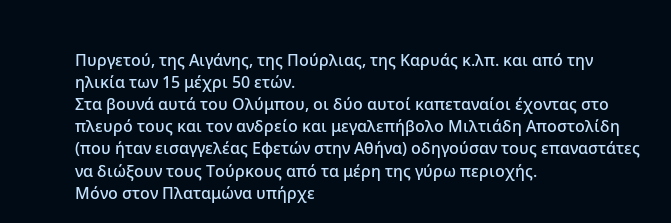Πυργετού, της Αιγάνης, της Πούρλιας, της Καρυάς κ.λπ. και από την ηλικία των 15 μέχρι 50 ετών.
Στα βουνά αυτά του Ολύμπου, οι δύο αυτοί καπεταναίοι έχοντας στο πλευρό τους και τον ανδρείο και μεγαλεπήβολο Μιλτιάδη Αποστολίδη (που ήταν εισαγγελέας Εφετών στην Αθήνα) οδηγούσαν τους επαναστάτες να διώξουν τους Τούρκους από τα μέρη της γύρω περιοχής.
Μόνο στον Πλαταμώνα υπήρχε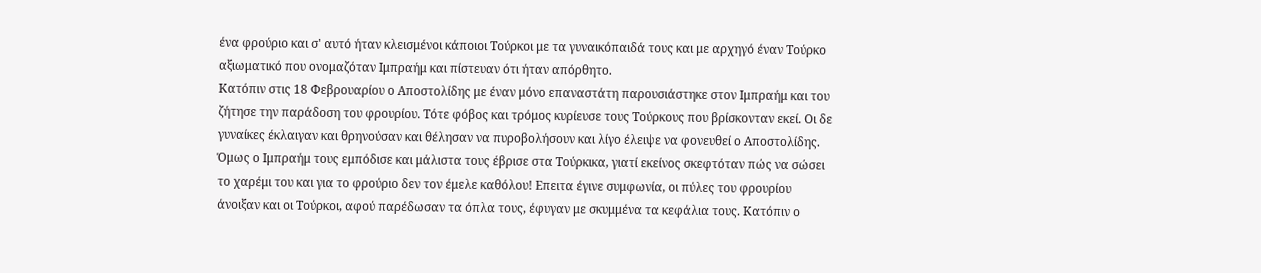ένα φρούριο και σ' αυτό ήταν κλεισμένοι κάποιοι Τούρκοι με τα γυναικόπαιδά τους και με αρχηγό έναν Τούρκο αξιωματικό που ονομαζόταν Ιμπραήμ και πίστευαν ότι ήταν απόρθητο.
Κατόπιν στις 18 Φεβρουαρίου ο Αποστολίδης με έναν μόνο επαναστάτη παρουσιάστηκε στον Ιμπραήμ και του ζήτησε την παράδοση του φρουρίου. Τότε φόβος και τρόμος κυρίευσε τους Τούρκους που βρίσκονταν εκεί. Οι δε γυναίκες έκλαιγαν και θρηνούσαν και θέλησαν να πυροβολήσουν και λίγο έλειψε να φονευθεί ο Αποστολίδης. Όμως ο Ιμπραήμ τους εμπόδισε και μάλιστα τους έβρισε στα Τούρκικα, γιατί εκείνος σκεφτόταν πώς να σώσει το χαρέμι του και για το φρούριο δεν τον έμελε καθόλου! Επειτα έγινε συμφωνία, οι πύλες του φρουρίου άνοιξαν και οι Τούρκοι, αφού παρέδωσαν τα όπλα τους, έφυγαν με σκυμμένα τα κεφάλια τους. Κατόπιν ο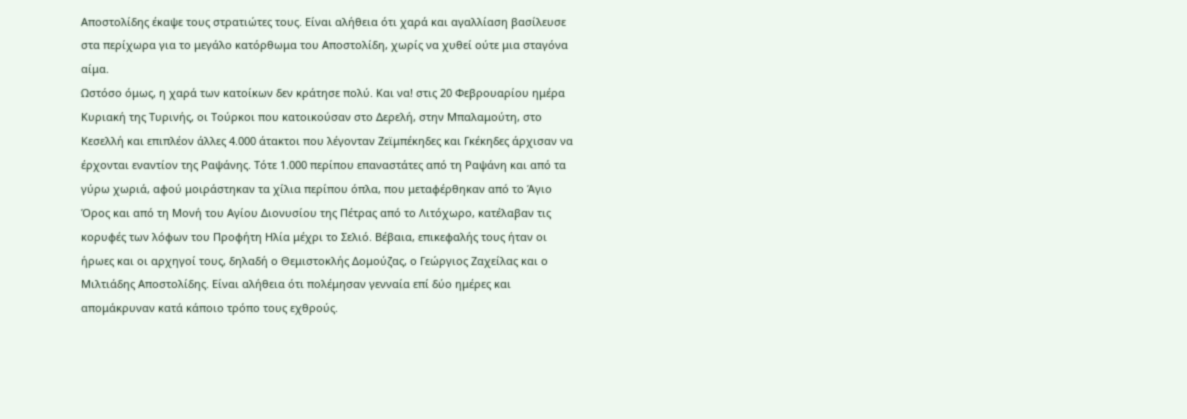Αποστολίδης έκαψε τους στρατιώτες τους. Είναι αλήθεια ότι χαρά και αγαλλίαση βασίλευσε στα περίχωρα για το μεγάλο κατόρθωμα του Αποστολίδη, χωρίς να χυθεί ούτε μια σταγόνα αίμα.
Ωστόσο όμως, η χαρά των κατοίκων δεν κράτησε πολύ. Και να! στις 20 Φεβρουαρίου ημέρα Κυριακή της Τυρινής, οι Τούρκοι που κατοικούσαν στο Δερελή, στην Μπαλαμούτη, στο Κεσελλή και επιπλέον άλλες 4.000 άτακτοι που λέγονταν Ζεϊμπέκηδες και Γκέκηδες άρχισαν να έρχονται εναντίον της Ραψάνης. Τότε 1.000 περίπου επαναστάτες από τη Ραψάνη και από τα γύρω χωριά, αφού μοιράστηκαν τα χίλια περίπου όπλα, που μεταφέρθηκαν από το Άγιο Όρος και από τη Μονή του Αγίου Διονυσίου της Πέτρας από το Λιτόχωρο, κατέλαβαν τις κορυφές των λόφων του Προφήτη Ηλία μέχρι το Σελιό. Βέβαια, επικεφαλής τους ήταν οι ήρωες και οι αρχηγοί τους, δηλαδή ο Θεμιστοκλής Δομούζας, ο Γεώργιος Ζαχείλας και ο Μιλτιάδης Αποστολίδης. Είναι αλήθεια ότι πολέμησαν γενναία επί δύο ημέρες και απομάκρυναν κατά κάποιο τρόπο τους εχθρούς.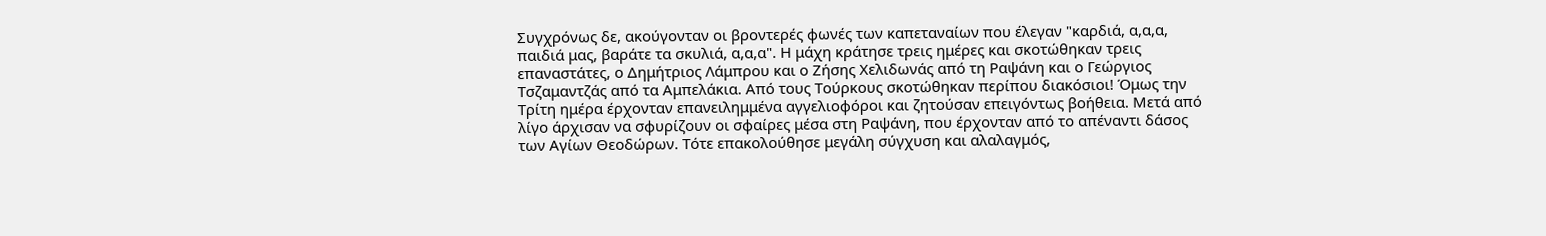Συγχρόνως δε, ακούγονταν οι βροντερές φωνές των καπεταναίων που έλεγαν "καρδιά, α,α,α, παιδιά μας, βαράτε τα σκυλιά, α,α,α". Η μάχη κράτησε τρεις ημέρες και σκοτώθηκαν τρεις επαναστάτες, ο Δημήτριος Λάμπρου και ο Ζήσης Χελιδωνάς από τη Ραψάνη και ο Γεώργιος Τσζαμαντζάς από τα Αμπελάκια. Από τους Τούρκους σκοτώθηκαν περίπου διακόσιοι! Όμως την Τρίτη ημέρα έρχονταν επανειλημμένα αγγελιοφόροι και ζητούσαν επειγόντως βοήθεια. Μετά από λίγο άρχισαν να σφυρίζουν οι σφαίρες μέσα στη Ραψάνη, που έρχονταν από το απέναντι δάσος των Αγίων Θεοδώρων. Τότε επακολούθησε μεγάλη σύγχυση και αλαλαγμός,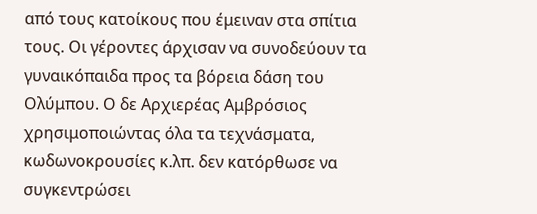από τους κατοίκους που έμειναν στα σπίτια τους. Οι γέροντες άρχισαν να συνοδεύουν τα γυναικόπαιδα προς τα βόρεια δάση του Ολύμπου. Ο δε Αρχιερέας Αμβρόσιος χρησιμοποιώντας όλα τα τεχνάσματα, κωδωνοκρουσίες κ.λπ. δεν κατόρθωσε να συγκεντρώσει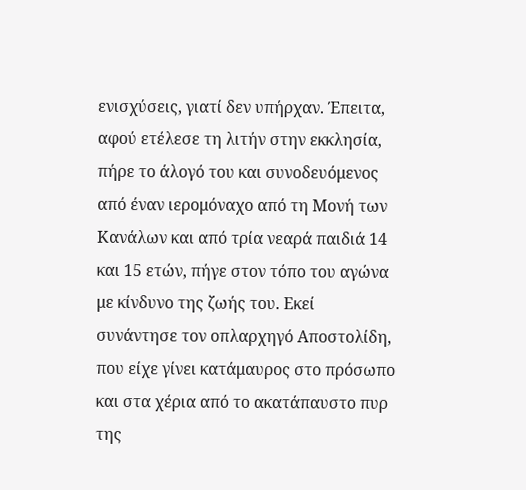ενισχύσεις, γιατί δεν υπήρχαν. Έπειτα, αφού ετέλεσε τη λιτήν στην εκκλησία, πήρε το άλογό του και συνοδευόμενος από έναν ιερομόναχο από τη Μονή των Κανάλων και από τρία νεαρά παιδιά 14 και 15 ετών, πήγε στον τόπο του αγώνα με κίνδυνο της ζωής του. Εκεί συνάντησε τον οπλαρχηγό Αποστολίδη, που είχε γίνει κατάμαυρος στο πρόσωπο και στα χέρια από το ακατάπαυστο πυρ της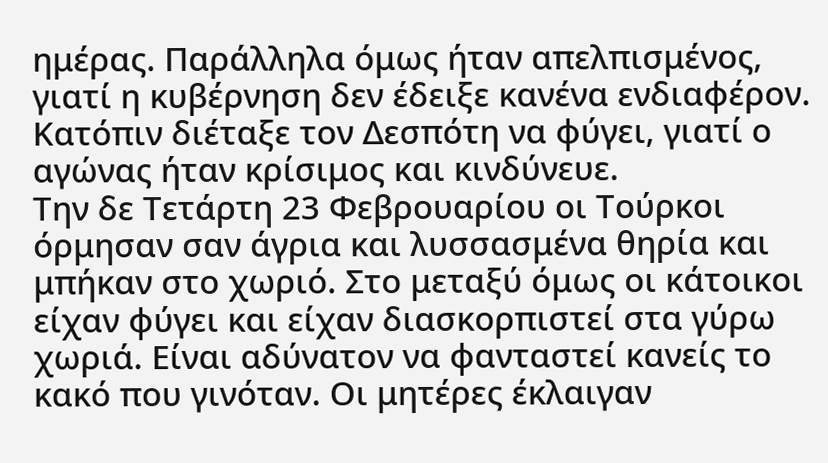ημέρας. Παράλληλα όμως ήταν απελπισμένος, γιατί η κυβέρνηση δεν έδειξε κανένα ενδιαφέρον. Κατόπιν διέταξε τον Δεσπότη να φύγει, γιατί ο αγώνας ήταν κρίσιμος και κινδύνευε.
Την δε Τετάρτη 23 Φεβρουαρίου οι Τούρκοι όρμησαν σαν άγρια και λυσσασμένα θηρία και μπήκαν στο χωριό. Στο μεταξύ όμως οι κάτοικοι είχαν φύγει και είχαν διασκορπιστεί στα γύρω χωριά. Είναι αδύνατον να φανταστεί κανείς το κακό που γινόταν. Οι μητέρες έκλαιγαν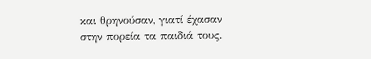και θρηνούσαν, γιατί έχασαν στην πορεία τα παιδιά τους.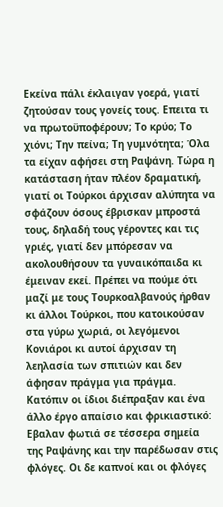Εκείνα πάλι έκλαιγαν γοερά, γιατί ζητούσαν τους γονείς τους. Επειτα τι να πρωτοϋποφέρουν; Το κρύο; Το χιόνι; Την πείνα; Τη γυμνότητα; Όλα τα είχαν αφήσει στη Ραψάνη. Τώρα η κατάσταση ήταν πλέον δραματική, γιατί οι Τούρκοι άρχισαν αλύπητα να σφάζουν όσους έβρισκαν μπροστά τους, δηλαδή τους γέροντες και τις γριές, γιατί δεν μπόρεσαν να ακολουθήσουν τα γυναικόπαιδα κι έμειναν εκεί. Πρέπει να πούμε ότι μαζί με τους Τουρκοαλβανούς ήρθαν κι άλλοι Τούρκοι, που κατοικούσαν στα γύρω χωριά, οι λεγόμενοι Κονιάροι κι αυτοί άρχισαν τη λεηλασία των σπιτιών και δεν άφησαν πράγμα για πράγμα. Κατόπιν οι ίδιοι διέπραξαν και ένα άλλο έργο απαίσιο και φρικιαστικό: Εβαλαν φωτιά σε τέσσερα σημεία της Ραψάνης και την παρέδωσαν στις φλόγες. Οι δε καπνοί και οι φλόγες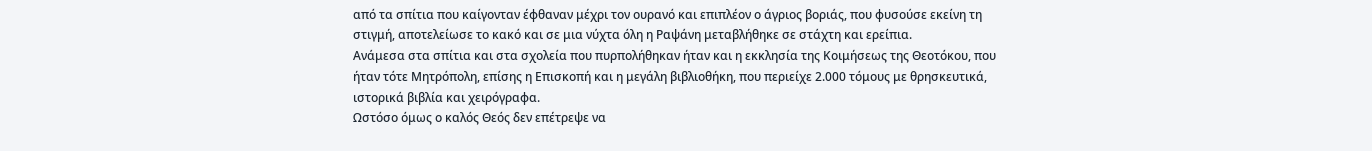από τα σπίτια που καίγονταν έφθαναν μέχρι τον ουρανό και επιπλέον ο άγριος βοριάς, που φυσούσε εκείνη τη στιγμή, αποτελείωσε το κακό και σε μια νύχτα όλη η Ραψάνη μεταβλήθηκε σε στάχτη και ερείπια.
Ανάμεσα στα σπίτια και στα σχολεία που πυρπολήθηκαν ήταν και η εκκλησία της Κοιμήσεως της Θεοτόκου, που ήταν τότε Μητρόπολη, επίσης η Επισκοπή και η μεγάλη βιβλιοθήκη, που περιείχε 2.000 τόμους με θρησκευτικά, ιστορικά βιβλία και χειρόγραφα.
Ωστόσο όμως ο καλός Θεός δεν επέτρεψε να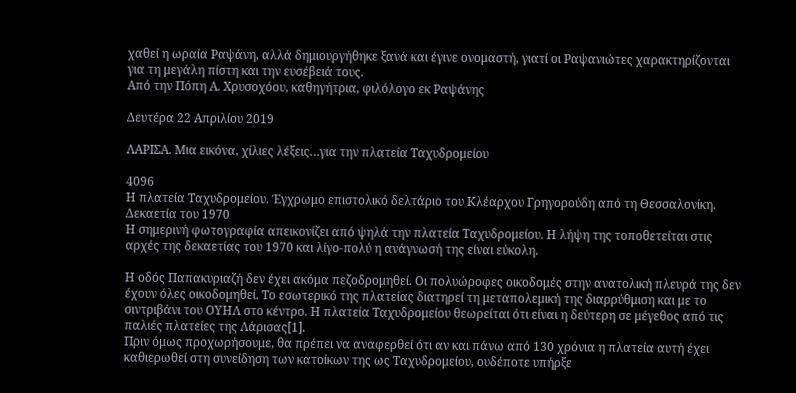χαθεί η ωραία Ραψάνη, αλλά δημιουργήθηκε ξανά και έγινε ονομαστή, γιατί οι Ραψανιώτες χαρακτηρίζονται για τη μεγάλη πίστη και την ευσέβειά τους.
Από την Πόπη Α. Χρυσοχόου, καθηγήτρια, φιλόλογο εκ Ραψάνης

Δευτέρα 22 Απριλίου 2019

ΛΑΡΙΣΑ. Μια εικόνα, χίλιες λέξεις…για την πλατεία Ταχυδρομείου

4096
Η πλατεία Ταχυδρομείου. Έγχρωμο επιστολικό δελτάριο του Κλέαρχου Γρηγορούδη από τη Θεσσαλονίκη. Δεκαετία του 1970
Η σημερινή φωτογραφία απεικονίζει από ψηλά την πλατεία Ταχυδρομείου. Η λήψη της τοποθετείται στις αρχές της δεκαετίας του 1970 και λίγο-πολύ η ανάγνωσή της είναι εύκολη.

Η οδός Παπακυριαζή δεν έχει ακόμα πεζοδρομηθεί. Οι πολυώροφες οικοδομές στην ανατολική πλευρά της δεν έχουν όλες οικοδομηθεί. Το εσωτερικό της πλατείας διατηρεί τη μεταπολεμική της διαρρύθμιση και με το σιντριβάνι του ΟΥΗΛ στο κέντρο. Η πλατεία Ταχυδρομείου θεωρείται ότι είναι η δεύτερη σε μέγεθος από τις παλιές πλατείες της Λάρισας[1].
Πριν όμως προχωρήσουμε, θα πρέπει να αναφερθεί ότι αν και πάνω από 130 χρόνια η πλατεία αυτή έχει καθιερωθεί στη συνείδηση των κατοίκων της ως Ταχυδρομείου, ουδέποτε υπήρξε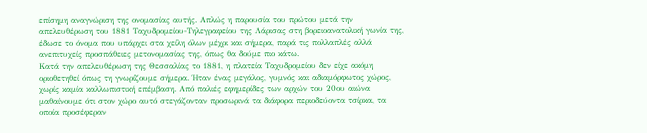επίσημη αναγνώριση της ονομασίας αυτής. Απλώς η παρουσία του πρώτου μετά την απελευθέρωση του 1881 Ταχυδρομείου-Τηλεγραφείου της Λάρισας στη βορειοανατολική γωνία της, έδωσε το όνομα που υπάρχει στα χείλη όλων μέχρι και σήμερα, παρά τις πολλαπλές αλλά ανεπιτυχείς προσπάθειες μετονομασίας της, όπως θα δούμε πιο κάτω.
Κατά την απελευθέρωση της Θεσσαλίας το 1881, η πλατεία Ταχυδρομείου δεν είχε ακόμη οριοθετηθεί όπως τη γνωρίζουμε σήμερα. Ήταν ένας μεγάλος, γυμνός και αδιαμόρφωτος χώρος, χωρίς καμία καλλωπιστική επέμβαση. Από παλιές εφημερίδες των αρχών του 20ου αιώνα μαθαίνουμε ότι στον χώρο αυτό στεγάζονταν προσωρινά τα διάφορα περιοδεύοντα τσίρκα, τα οποία προσέφεραν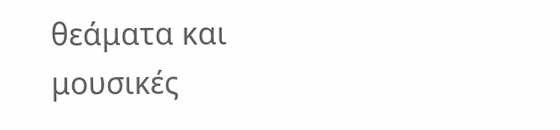θεάματα και μουσικές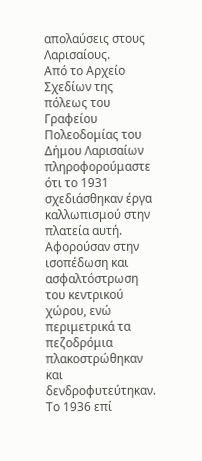απολαύσεις στους Λαρισαίους.
Από το Αρχείο Σχεδίων της πόλεως του Γραφείου Πολεοδομίας του Δήμου Λαρισαίων πληροφορούμαστε ότι το 1931 σχεδιάσθηκαν έργα καλλωπισμού στην πλατεία αυτή. Αφορούσαν στην ισοπέδωση και ασφαλτόστρωση του κεντρικού χώρου, ενώ περιμετρικά τα πεζοδρόμια πλακοστρώθηκαν και δενδροφυτεύτηκαν.
Το 1936 επί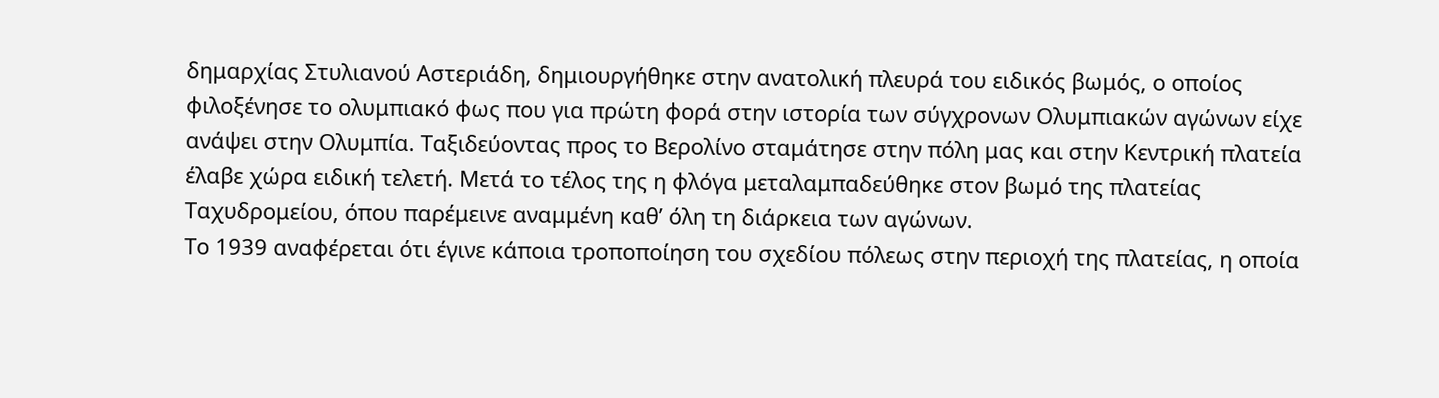δημαρχίας Στυλιανού Αστεριάδη, δημιουργήθηκε στην ανατολική πλευρά του ειδικός βωμός, ο οποίος φιλοξένησε το ολυμπιακό φως που για πρώτη φορά στην ιστορία των σύγχρονων Ολυμπιακών αγώνων είχε ανάψει στην Ολυμπία. Ταξιδεύοντας προς το Βερολίνο σταμάτησε στην πόλη μας και στην Κεντρική πλατεία έλαβε χώρα ειδική τελετή. Μετά το τέλος της η φλόγα μεταλαμπαδεύθηκε στον βωμό της πλατείας Ταχυδρομείου, όπου παρέμεινε αναμμένη καθ’ όλη τη διάρκεια των αγώνων.
Το 1939 αναφέρεται ότι έγινε κάποια τροποποίηση του σχεδίου πόλεως στην περιοχή της πλατείας, η οποία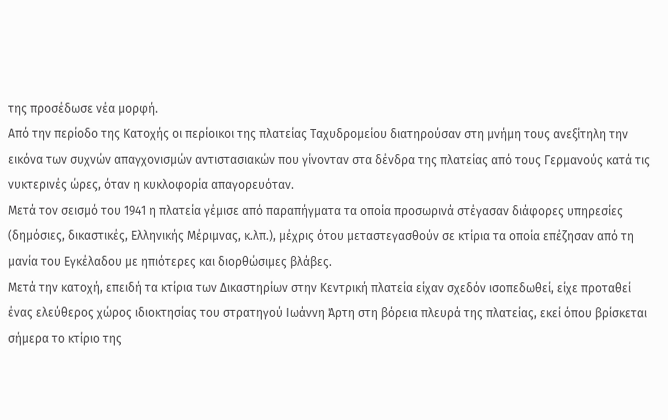της προσέδωσε νέα μορφή.
Από την περίοδο της Κατοχής οι περίοικοι της πλατείας Ταχυδρομείου διατηρούσαν στη μνήμη τους ανεξίτηλη την εικόνα των συχνών απαγχονισμών αντιστασιακών που γίνονταν στα δένδρα της πλατείας από τους Γερμανούς κατά τις νυκτερινές ώρες, όταν η κυκλοφορία απαγορευόταν.
Μετά τον σεισμό του 1941 η πλατεία γέμισε από παραπήγματα τα οποία προσωρινά στέγασαν διάφορες υπηρεσίες (δημόσιες, δικαστικές, Ελληνικής Μέριμνας, κ.λπ.), μέχρις ότου μεταστεγασθούν σε κτίρια τα οποία επέζησαν από τη μανία του Εγκέλαδου με ηπιότερες και διορθώσιμες βλάβες.
Μετά την κατοχή, επειδή τα κτίρια των Δικαστηρίων στην Κεντρική πλατεία είχαν σχεδόν ισοπεδωθεί, είχε προταθεί ένας ελεύθερος χώρος ιδιοκτησίας του στρατηγού Ιωάννη Άρτη στη βόρεια πλευρά της πλατείας, εκεί όπου βρίσκεται σήμερα το κτίριο της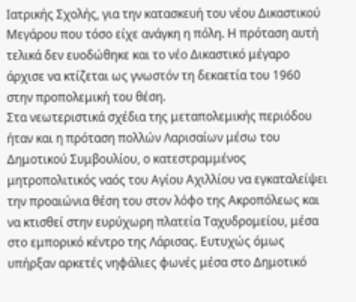Ιατρικής Σχολής, για την κατασκευή του νέου Δικαστικού Μεγάρου που τόσο είχε ανάγκη η πόλη. Η πρόταση αυτή τελικά δεν ευοδώθηκε και το νέο Δικαστικό μέγαρο άρχισε να κτίζεται ως γνωστόν τη δεκαετία του 1960 στην προπολεμική του θέση.
Στα νεωτεριστικά σχέδια της μεταπολεμικής περιόδου ήταν και η πρόταση πολλών Λαρισαίων μέσω του Δημοτικού Συμβουλίου, ο κατεστραμμένος μητροπολιτικός ναός του Αγίου Αχιλλίου να εγκαταλείψει την προαιώνια θέση του στον λόφο της Ακροπόλεως και να κτισθεί στην ευρύχωρη πλατεία Ταχυδρομείου, μέσα στο εμπορικό κέντρο της Λάρισας. Ευτυχώς όμως υπήρξαν αρκετές νηφάλιες φωνές μέσα στο Δημοτικό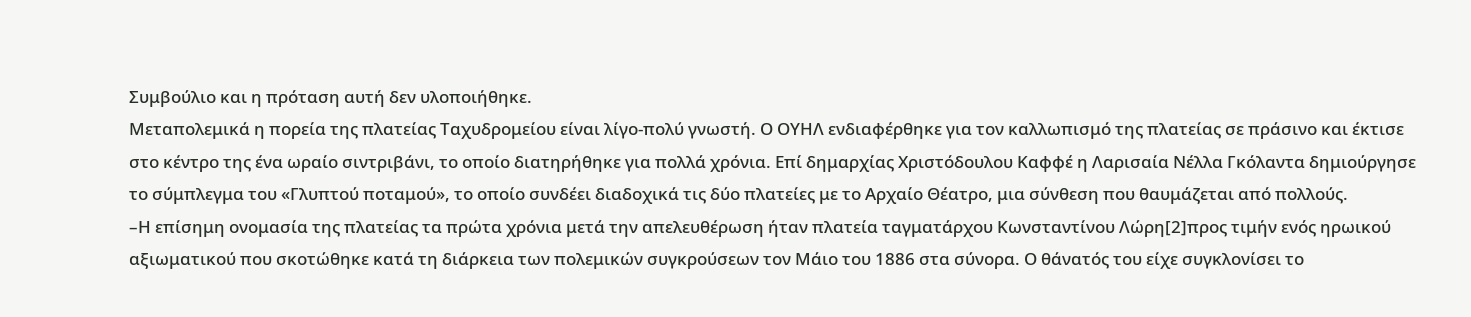Συμβούλιο και η πρόταση αυτή δεν υλοποιήθηκε.
Μεταπολεμικά η πορεία της πλατείας Ταχυδρομείου είναι λίγο-πολύ γνωστή. Ο ΟΥΗΛ ενδιαφέρθηκε για τον καλλωπισμό της πλατείας σε πράσινο και έκτισε στο κέντρο της ένα ωραίο σιντριβάνι, το οποίο διατηρήθηκε για πολλά χρόνια. Επί δημαρχίας Χριστόδουλου Καφφέ η Λαρισαία Νέλλα Γκόλαντα δημιούργησε το σύμπλεγμα του «Γλυπτού ποταμού», το οποίο συνδέει διαδοχικά τις δύο πλατείες με το Αρχαίο Θέατρο, μια σύνθεση που θαυμάζεται από πολλούς.
–Η επίσημη ονομασία της πλατείας τα πρώτα χρόνια μετά την απελευθέρωση ήταν πλατεία ταγματάρχου Κωνσταντίνου Λώρη[2]προς τιμήν ενός ηρωικού αξιωματικού που σκοτώθηκε κατά τη διάρκεια των πολεμικών συγκρούσεων τον Μάιο του 1886 στα σύνορα. Ο θάνατός του είχε συγκλονίσει το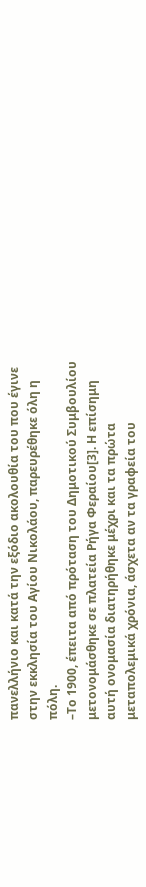πανελλήνιο και κατά την εξόδιο ακολουθία του που έγινε στην εκκλησία του Αγίου Νικολάου, παρευρέθηκε όλη η πόλη.
–Το 1900, έπειτα από πρόταση του Δημοτικού Συμβουλίου μετονομάσθηκε σε πλατεία Ρήγα Φεραίου[3]. Η επίσημη αυτή ονομασία διατηρήθηκε μέχρι και τα πρώτα μεταπολεμικά χρόνια, άσχετα αν τα γραφεία του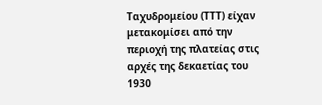Ταχυδρομείου (ΤΤΤ) είχαν μετακομίσει από την περιοχή της πλατείας στις αρχές της δεκαετίας του 1930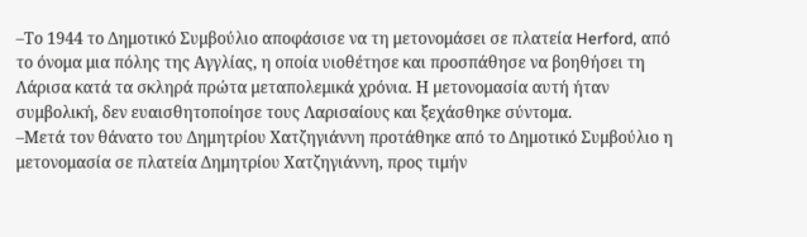–Το 1944 το Δημοτικό Συμβούλιο αποφάσισε να τη μετονομάσει σε πλατεία Herford, από το όνομα μια πόλης της Αγγλίας, η οποία υιοθέτησε και προσπάθησε να βοηθήσει τη Λάρισα κατά τα σκληρά πρώτα μεταπολεμικά χρόνια. Η μετονομασία αυτή ήταν συμβολική, δεν ευαισθητοποίησε τους Λαρισαίους και ξεχάσθηκε σύντομα.
–Μετά τον θάνατο του Δημητρίου Χατζηγιάννη προτάθηκε από το Δημοτικό Συμβούλιο η μετονομασία σε πλατεία Δημητρίου Χατζηγιάννη, προς τιμήν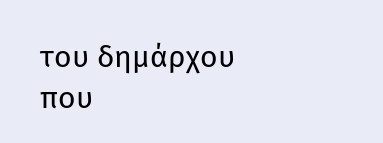του δημάρχου που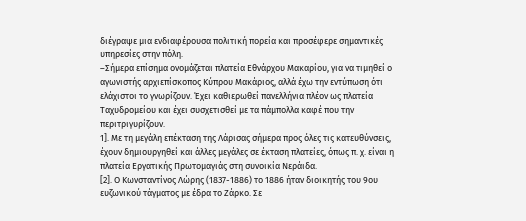διέγραψε μια ενδιαφέρουσα πολιτική πορεία και προσέφερε σημαντικές υπηρεσίες στην πόλη.
–Σήμερα επίσημα ονομάζεται πλατεία Εθνάρχου Μακαρίου, για να τιμηθεί ο αγωνιστής αρχιεπίσκοπος Κύπρου Μακάριος, αλλά έχω την εντύπωση ότι ελάχιστοι το γνωρίζουν. Έχει καθιερωθεί πανελλήνια πλέον ως πλατεία Ταχυδρομείου και έχει συσχετισθεί με τα πάμπολλα καφέ που την περιτριγυρίζουν.
1]. Με τη μεγάλη επέκταση της Λάρισας σήμερα προς όλες τις κατευθύνσεις, έχουν δημιουργηθεί και άλλες μεγάλες σε έκταση πλατείες, όπως π. χ. είναι η πλατεία Εργατικής Πρωτομαγιάς στη συνοικία Νεράιδα.
[2]. Ο Κωνσταντίνος Λώρης (1837-1886) το 1886 ήταν διοικητής του 9ου ευζωνικού τάγματος με έδρα το Ζάρκο. Σε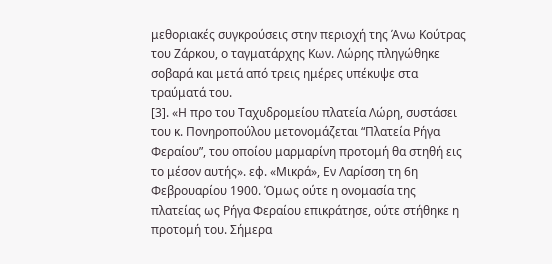μεθοριακές συγκρούσεις στην περιοχή της Άνω Κούτρας του Ζάρκου, ο ταγματάρχης Κων. Λώρης πληγώθηκε σοβαρά και μετά από τρεις ημέρες υπέκυψε στα τραύματά του.
[3]. «Η προ του Ταχυδρομείου πλατεία Λώρη, συστάσει του κ. Πονηροπούλου μετονομάζεται “Πλατεία Ρήγα Φεραίου”, του οποίου μαρμαρίνη προτομή θα στηθή εις το μέσον αυτής». εφ. «Μικρά», Εν Λαρίσση τη 6η Φεβρουαρίου 1900. Όμως ούτε η ονομασία της πλατείας ως Ρήγα Φεραίου επικράτησε, ούτε στήθηκε η προτομή του. Σήμερα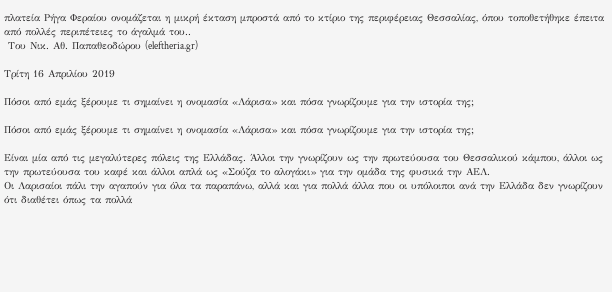πλατεία Ρήγα Φεραίου ονομάζεται η μικρή έκταση μπροστά από το κτίριο της περιφέρειας Θεσσαλίας, όπου τοποθετήθηκε έπειτα από πολλές περιπέτειες το άγαλμά του..
 Του Νικ. Αθ. Παπαθεοδώρου (eleftheria.gr)

Τρίτη 16 Απριλίου 2019

Πόσοι από εμάς ξέρουμε τι σημαίνει η ονομασία «Λάρισα» και πόσα γνωρίζουμε για την ιστορία της;

Πόσοι από εμάς ξέρουμε τι σημαίνει η ονομασία «Λάρισα» και πόσα γνωρίζουμε για την ιστορία της;

Είναι μία από τις μεγαλύτερες πόλεις της Ελλάδας. Άλλοι την γνωρίζουν ως την πρωτεύουσα του Θεσσαλικού κάμπου, άλλοι ως την πρωτεύουσα του καφέ και άλλοι απλά ως «Σούζα το αλογάκι» για την ομάδα της φυσικά την ΑΕΛ.
Οι Λαρισαίοι πάλι την αγαπούν για όλα τα παραπάνω, αλλά και για πολλά άλλα που οι υπόλοιποι ανά την Ελλάδα δεν γνωρίζουν ότι διαθέτει όπως τα πολλά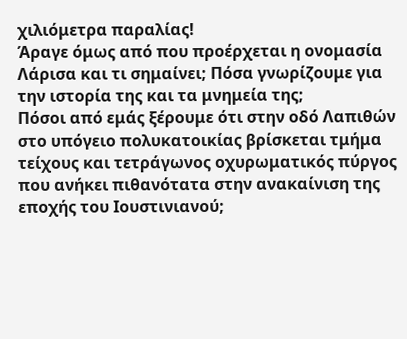χιλιόμετρα παραλίας!
Άραγε όμως από που προέρχεται η ονομασία Λάρισα και τι σημαίνει; Πόσα γνωρίζουμε για την ιστορία της και τα μνημεία της;
Πόσοι από εμάς ξέρουμε ότι στην οδό Λαπιθών στο υπόγειο πολυκατοικίας βρίσκεται τμήμα τείχους και τετράγωνος οχυρωματικός πύργος που ανήκει πιθανότατα στην ανακαίνιση της εποχής του Ιουστινιανού;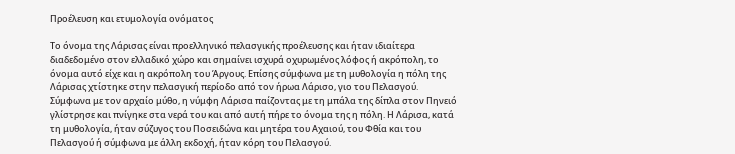Προέλευση και ετυμολογία ονόματος

Το όνομα της Λάρισας είναι προελληνικό πελασγικής προέλευσης και ήταν ιδιαίτερα διαδεδομένο στον ελλαδικό χώρο και σημαίνει ισχυρά οχυρωμένος λόφος ή ακρόπολη, το όνομα αυτό είχε και η ακρόπολη του Άργους. Επίσης σύμφωνα με τη μυθολογία η πόλη της Λάρισας χτίστηκε στην πελασγική περίοδο από τον ήρωα Λάρισο, γιο του Πελασγού.
Σύμφωνα με τον αρχαίο μύθο, η νύμφη Λάρισα παίζοντας με τη μπάλα της δίπλα στον Πηνειό γλίστρησε και πνίγηκε στα νερά του και από αυτή πήρε το όνομα της η πόλη. Η Λάρισα, κατά τη μυθολογία, ήταν σύζυγος του Ποσειδώνα και μητέρα του Αχαιού, του Φθία και του Πελασγού ή σύμφωνα με άλλη εκδοχή, ήταν κόρη του Πελασγού.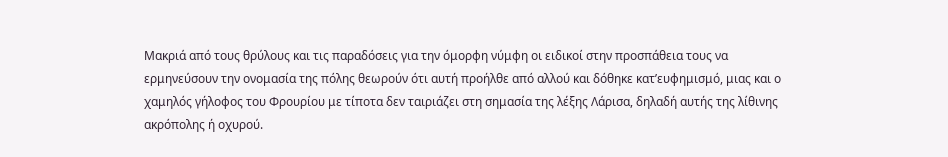Μακριά από τους θρύλους και τις παραδόσεις για την όμορφη νύμφη οι ειδικοί στην προσπάθεια τους να ερμηνεύσουν την ονομασία της πόλης θεωρούν ότι αυτή προήλθε από αλλού και δόθηκε κατ’ευφημισμό, μιας και ο χαμηλός γήλοφoς του Φρουρίου με τίποτα δεν ταιριάζει στη σημασία της λέξης Λάρισα, δηλαδή αυτής της λίθινης ακρόπολης ή οχυρού.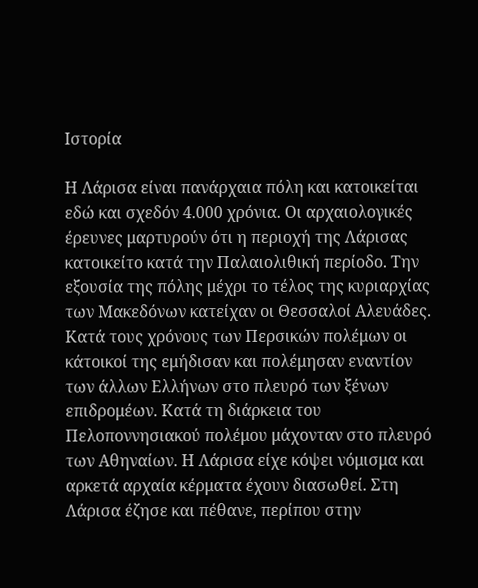Ιστορία

Η Λάρισα είναι πανάρχαια πόλη και κατοικείται εδώ και σχεδόν 4.000 χρόνια. Οι αρχαιολογικές έρευνες μαρτυρούν ότι η περιοχή της Λάρισας κατοικείτο κατά την Παλαιολιθική περίοδο. Την εξουσία της πόλης μέχρι το τέλος της κυριαρχίας των Μακεδόνων κατείχαν οι Θεσσαλοί Αλευάδες. Κατά τους χρόνους των Περσικών πολέμων οι κάτοικοί της εμήδισαν και πολέμησαν εναντίον των άλλων Ελλήνων στο πλευρό των ξένων επιδρομέων. Κατά τη διάρκεια του Πελοποννησιακού πολέμου μάχονταν στο πλευρό των Αθηναίων. Η Λάρισα είχε κόψει νόμισμα και αρκετά αρχαία κέρματα έχουν διασωθεί. Στη Λάρισα έζησε και πέθανε, περίπου στην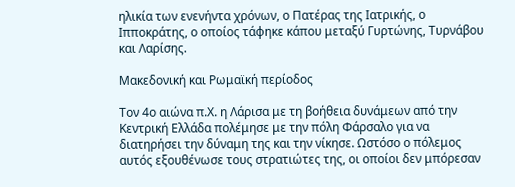ηλικία των ενενήντα χρόνων, ο Πατέρας της Ιατρικής, ο Ιπποκράτης, ο οποίος τάφηκε κάπου μεταξύ Γυρτώνης, Τυρνάβου και Λαρίσης.

Μακεδονική και Ρωμαϊκή περίοδος

Τον 4ο αιώνα π.Χ. η Λάρισα με τη βοήθεια δυνάμεων από την Κεντρική Ελλάδα πολέμησε με την πόλη Φάρσαλο για να διατηρήσει την δύναμη της και την νίκησε. Ωστόσο ο πόλεμος αυτός εξουθένωσε τους στρατιώτες της, οι οποίοι δεν μπόρεσαν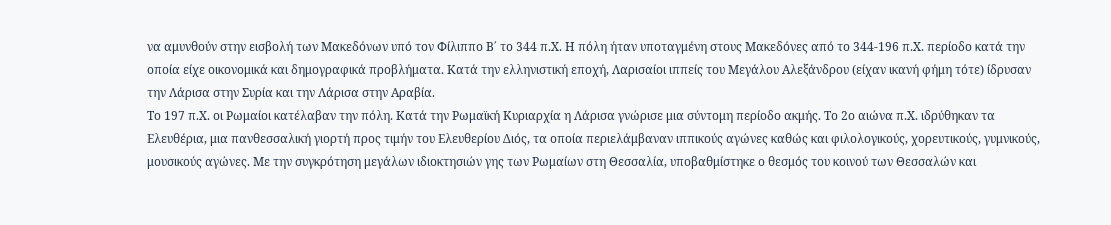να αμυνθούν στην εισβολή των Μακεδόνων υπό τον Φίλιππο Β΄ το 344 π.Χ. Η πόλη ήταν υποταγμένη στους Μακεδόνες από το 344-196 π.Χ. περίοδο κατά την οποία είχε οικονομικά και δημογραφικά προβλήματα. Κατά την ελληνιστική εποχή, Λαρισαίοι ιππείς του Μεγάλου Αλεξάνδρου (είχαν ικανή φήμη τότε) ίδρυσαν την Λάρισα στην Συρία και την Λάρισα στην Αραβία.
Το 197 π.Χ. οι Ρωμαίοι κατέλαβαν την πόλη. Κατά την Ρωμαϊκή Κυριαρχία η Λάρισα γνώρισε μια σύντομη περίοδο ακμής. Το 2ο αιώνα π.Χ. ιδρύθηκαν τα Ελευθέρια, μια πανθεσσαλική γιορτή προς τιμήν του Ελευθερίου Διός, τα οποία περιελάμβαναν ιππικούς αγώνες καθώς και φιλολογικούς, χορευτικούς, γυμνικούς, μουσικούς αγώνες. Με την συγκρότηση μεγάλων ιδιοκτησιών γης των Ρωμαίων στη Θεσσαλία, υποβαθμίστηκε ο θεσμός του κοινού των Θεσσαλών και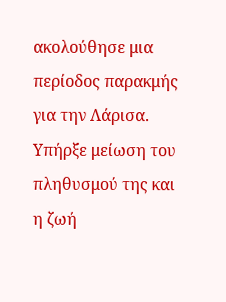ακολούθησε μια περίοδος παρακμής για την Λάρισα. Υπήρξε μείωση του πληθυσμού της και η ζωή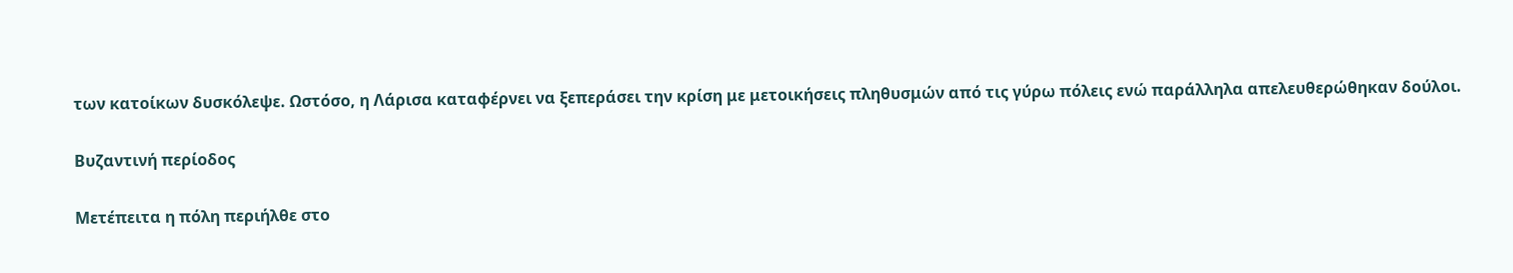των κατοίκων δυσκόλεψε. Ωστόσο, η Λάρισα καταφέρνει να ξεπεράσει την κρίση με μετοικήσεις πληθυσμών από τις γύρω πόλεις ενώ παράλληλα απελευθερώθηκαν δούλοι.

Βυζαντινή περίοδος

Μετέπειτα η πόλη περιήλθε στο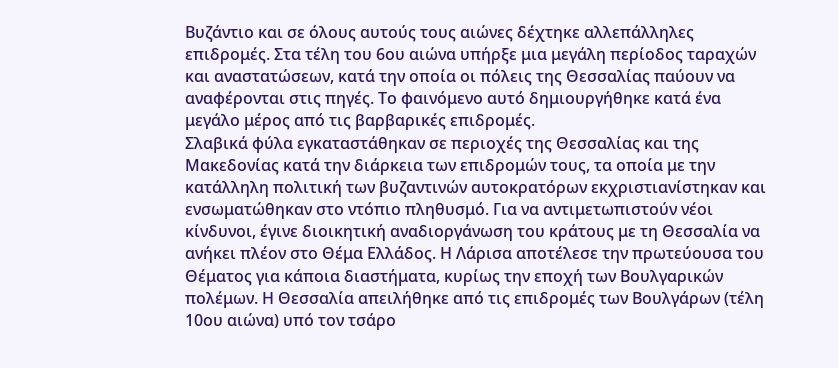Βυζάντιο και σε όλους αυτούς τους αιώνες δέχτηκε αλλεπάλληλες επιδρομές. Στα τέλη του 6ου αιώνα υπήρξε μια μεγάλη περίοδος ταραχών και αναστατώσεων, κατά την οποία οι πόλεις της Θεσσαλίας παύουν να αναφέρονται στις πηγές. Το φαινόμενο αυτό δημιουργήθηκε κατά ένα μεγάλο μέρος από τις βαρβαρικές επιδρομές.
Σλαβικά φύλα εγκαταστάθηκαν σε περιοχές της Θεσσαλίας και της Μακεδονίας κατά την διάρκεια των επιδρομών τους, τα οποία με την κατάλληλη πολιτική των βυζαντινών αυτοκρατόρων εκχριστιανίστηκαν και ενσωματώθηκαν στο ντόπιο πληθυσμό. Για να αντιμετωπιστούν νέοι κίνδυνοι, έγινε διοικητική αναδιοργάνωση του κράτους με τη Θεσσαλία να ανήκει πλέον στο Θέμα Ελλάδος. Η Λάρισα αποτέλεσε την πρωτεύουσα του Θέματος για κάποια διαστήματα, κυρίως την εποχή των Βουλγαρικών πολέμων. Η Θεσσαλία απειλήθηκε από τις επιδρομές των Βουλγάρων (τέλη 10ου αιώνα) υπό τον τσάρο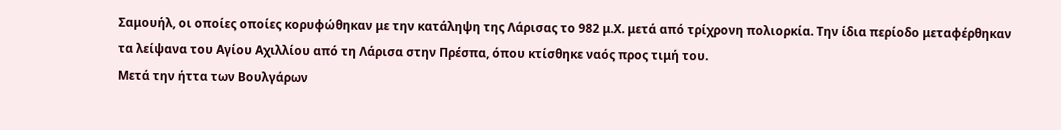Σαμουήλ, οι οποίες οποίες κορυφώθηκαν με την κατάληψη της Λάρισας το 982 μ.Χ. μετά από τρίχρονη πολιορκία. Την ίδια περίοδο μεταφέρθηκαν τα λείψανα του Αγίου Αχιλλίου από τη Λάρισα στην Πρέσπα, όπου κτίσθηκε ναός προς τιμή του.
Μετά την ήττα των Βουλγάρων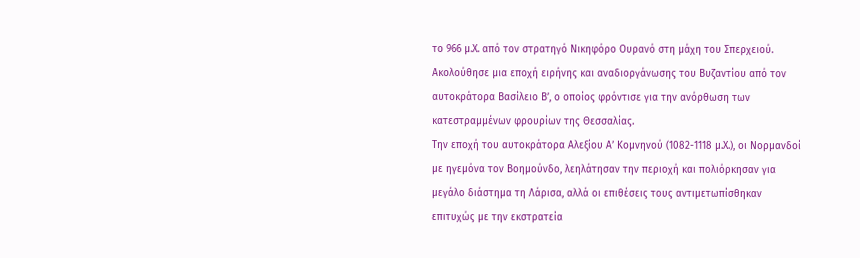το 966 μ.Χ. από τον στρατηγό Νικηφόρο Ουρανό στη μάχη του Σπερχειού. Ακολούθησε μια εποχή ειρήνης και αναδιοργάνωσης του Βυζαντίου από τον αυτοκράτορα Βασίλειο Β’, ο οποίος φρόντισε για την ανόρθωση των κατεστραμμένων φρουρίων της Θεσσαλίας.
Την εποχή του αυτοκράτορα Αλεξίου Α’ Κομνηνού (1082-1118 μ.Χ.), οι Νορμανδοί με ηγεμόνα τον Βοημούνδο, λεηλάτησαν την περιοχή και πολιόρκησαν για μεγάλο διάστημα τη Λάρισα, αλλά οι επιθέσεις τους αντιμετωπίσθηκαν επιτυχώς με την εκστρατεία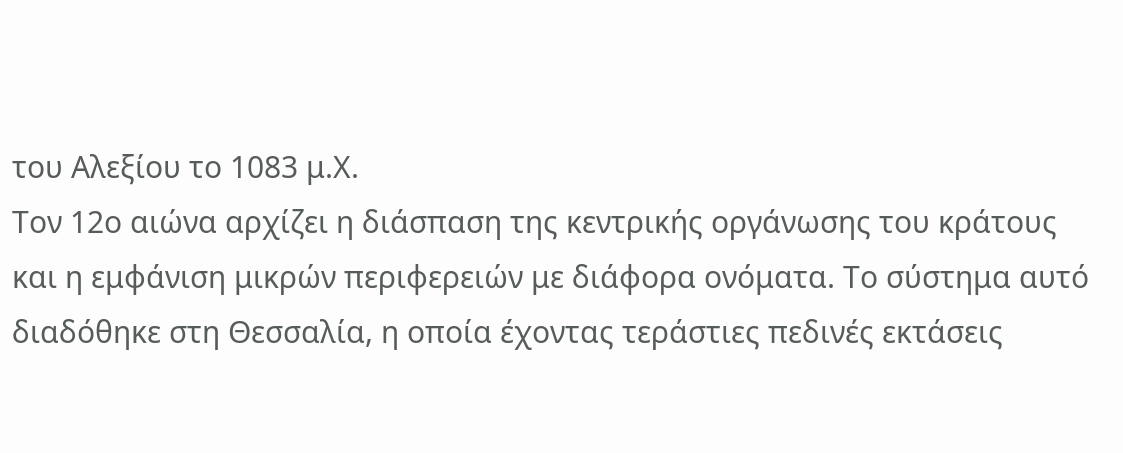του Αλεξίου το 1083 μ.Χ.
Τον 12ο αιώνα αρχίζει η διάσπαση της κεντρικής οργάνωσης του κράτους και η εμφάνιση μικρών περιφερειών με διάφορα ονόματα. Το σύστημα αυτό διαδόθηκε στη Θεσσαλία, η οποία έχοντας τεράστιες πεδινές εκτάσεις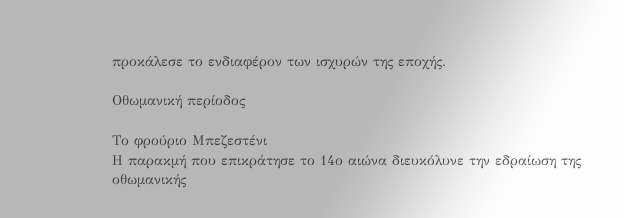προκάλεσε το ενδιαφέρον των ισχυρών της εποχής.

Οθωμανική περίοδος

Το φρούριο Μπεζεστένι
Η παρακμή που επικράτησε το 14ο αιώνα διευκόλυνε την εδραίωση της οθωμανικής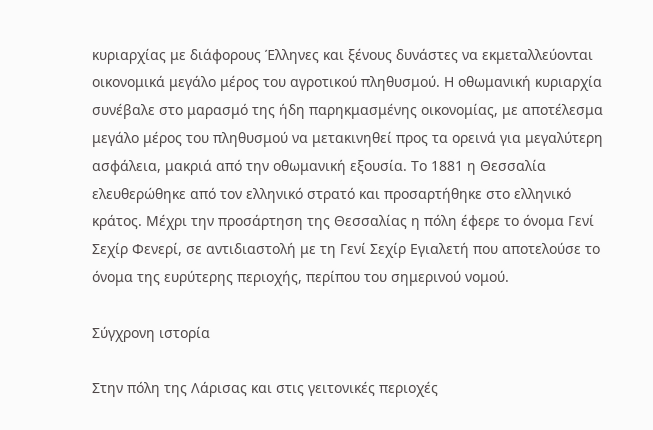κυριαρχίας με διάφορους Έλληνες και ξένους δυνάστες να εκμεταλλεύονται οικονομικά μεγάλο μέρος του αγροτικού πληθυσμού. Η οθωμανική κυριαρχία συνέβαλε στο μαρασμό της ήδη παρηκμασμένης οικονομίας, με αποτέλεσμα μεγάλο μέρος του πληθυσμού να μετακινηθεί προς τα ορεινά για μεγαλύτερη ασφάλεια, μακριά από την οθωμανική εξουσία. Το 1881 η Θεσσαλία ελευθερώθηκε από τον ελληνικό στρατό και προσαρτήθηκε στο ελληνικό κράτος. Μέχρι την προσάρτηση της Θεσσαλίας η πόλη έφερε το όνομα Γενί Σεχίρ Φενερί, σε αντιδιαστολή με τη Γενί Σεχίρ Εγιαλετή που αποτελούσε το όνομα της ευρύτερης περιοχής, περίπου του σημερινού νομού.

Σύγχρονη ιστορία

Στην πόλη της Λάρισας και στις γειτονικές περιοχές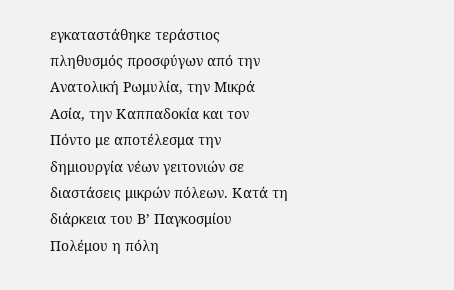εγκαταστάθηκε τεράστιος πληθυσμός προσφύγων από την Ανατολική Ρωμυλία, την Μικρά Ασία, την Καππαδοκία και τον Πόντο με αποτέλεσμα την δημιουργία νέων γειτονιών σε διαστάσεις μικρών πόλεων. Κατά τη διάρκεια του Β’ Παγκοσμίου Πολέμου η πόλη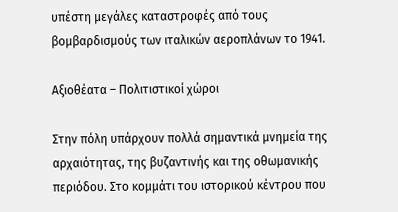υπέστη μεγάλες καταστροφές από τους βομβαρδισμούς των ιταλικών αεροπλάνων το 1941.

Αξιοθέατα – Πολιτιστικοί χώροι

Στην πόλη υπάρχουν πολλά σημαντικά μνημεία της αρχαιότητας, της βυζαντινής και της οθωμανικής περιόδου. Στο κομμάτι του ιστορικού κέντρου που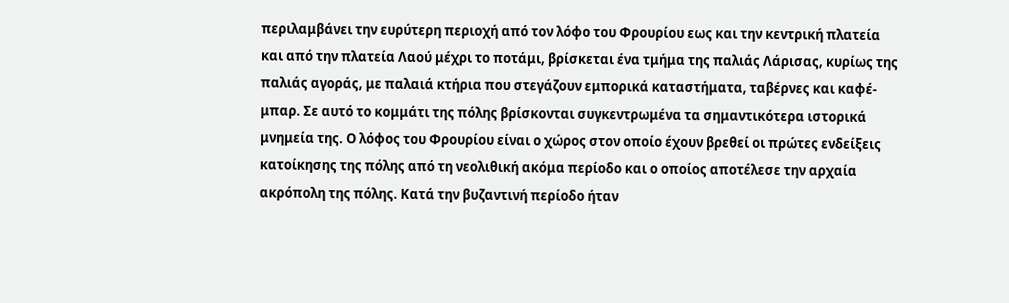περιλαμβάνει την ευρύτερη περιοχή από τον λόφο του Φρουρίου εως και την κεντρική πλατεία και από την πλατεία Λαού μέχρι το ποτάμι, βρίσκεται ένα τμήμα της παλιάς Λάρισας, κυρίως της παλιάς αγοράς, με παλαιά κτήρια που στεγάζουν εμπορικά καταστήματα, ταβέρνες και καφέ-μπαρ. Σε αυτό το κομμάτι της πόλης βρίσκονται συγκεντρωμένα τα σημαντικότερα ιστορικά μνημεία της. Ο λόφος του Φρουρίου είναι ο χώρος στον οποίο έχουν βρεθεί οι πρώτες ενδείξεις κατοίκησης της πόλης από τη νεολιθική ακόμα περίοδο και ο οποίος αποτέλεσε την αρχαία ακρόπολη της πόλης. Κατά την βυζαντινή περίοδο ήταν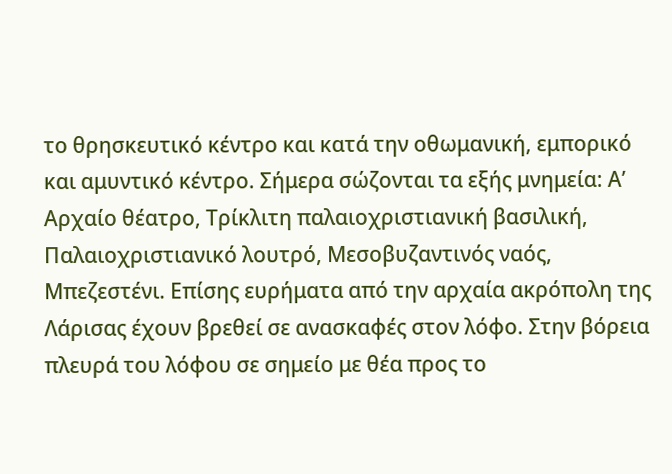το θρησκευτικό κέντρο και κατά την οθωμανική, εμπορικό και αμυντικό κέντρο. Σήμερα σώζονται τα εξής μνημεία: Α’ Αρχαίο θέατρο, Τρίκλιτη παλαιοχριστιανική βασιλική, Παλαιοχριστιανικό λουτρό, Μεσοβυζαντινός ναός, Μπεζεστένι. Επίσης ευρήματα από την αρχαία ακρόπολη της Λάρισας έχουν βρεθεί σε ανασκαφές στον λόφο. Στην βόρεια πλευρά του λόφου σε σημείο με θέα προς το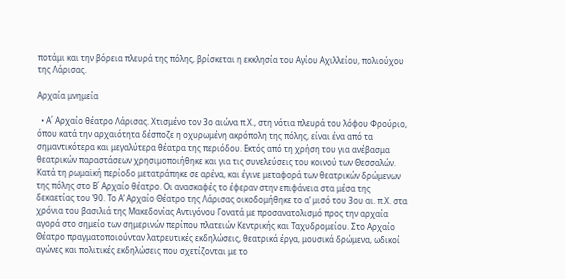ποτάμι και την βόρεια πλευρά της πόλης, βρίσκεται η εκκλησία του Αγίου Αχιλλείου, πολιούχου της Λάρισας.

Αρχαία μνημεία

  • Α΄ Αρχαίο θέατρο Λάρισας. Χτισμένο τον 3ο αιώνα π.Χ., στη νότια πλευρά του λόφου Φρούριο, όπου κατά την αρχαιότητα δέσποζε η οχυρωμένη ακρόπολη της πόλης, είναι ένα από τα σημαντικότερα και μεγαλύτερα θέατρα της περιόδου. Εκτός από τη χρήση του για ανέβασμα θεατρικών παραστάσεων χρησιμοποιήθηκε και για τις συνελεύσεις του κοινού των Θεσσαλών. Κατά τη ρωμαϊκή περίοδο μετατράπηκε σε αρένα, και έγινε μεταφορά των θεατρικών δρώμενων της πόλης στο Β΄ Αρχαίο θέατρο. Οι ανασκαφές το έφεραν στην επιφάνεια στα μέσα της δεκαετίας του ’90. Το Α’ Αρχαίο Θέατρο της Λάρισας οικοδομήθηκε το α’ μισό του 3ου αι. π.Χ. στα χρόνια του βασιλιά της Μακεδονίας Αντιγόνου Γονατά με προσανατολισμό προς την αρχαία αγορά στο σημείο των σημερινών περίπου πλατειών Κεντρικής και Ταχυδρομείου. Στο Αρχαίο Θέατρο πραγματοποιούνταν λατρευτικές εκδηλώσεις, θεατρικά έργα, μουσικά δρώμενα, ωδικοί αγώνες και πολιτικές εκδηλώσεις που σχετίζονται με το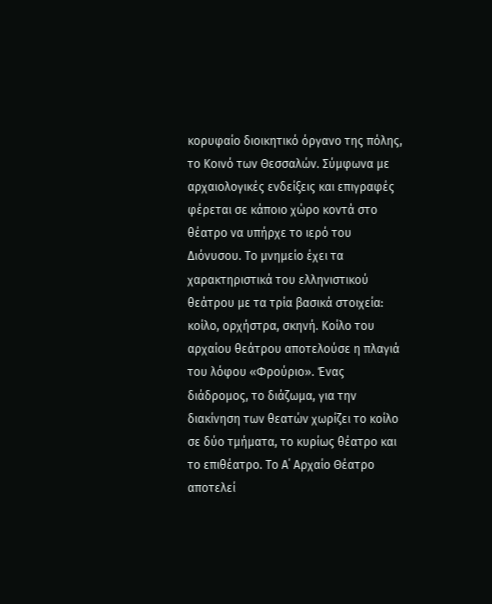κορυφαίο διοικητικό όργανο της πόλης, το Κοινό των Θεσσαλών. Σύμφωνα με αρχαιολογικές ενδείξεις και επιγραφές φέρεται σε κάποιο χώρο κοντά στο θέατρο να υπήρχε το ιερό του Διόνυσου. Το μνημείο έχει τα χαρακτηριστικά του ελληνιστικού θεάτρου με τα τρία βασικά στοιχεία: κοίλο, ορχήστρα, σκηνή. Κοίλο του αρχαίου θεάτρου αποτελούσε η πλαγιά του λόφου «Φρούριο». Ένας διάδρομος, το διάζωμα, για την διακίνηση των θεατών χωρίζει το κοίλο σε δύο τμήματα, το κυρίως θέατρο και το επιθέατρο. Το Α΄ Αρχαίο Θέατρο αποτελεί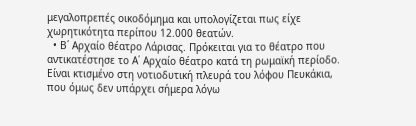μεγαλοπρεπές οικοδόμημα και υπολογίζεται πως είχε χωρητικότητα περίπου 12.000 θεατών.
  • Β΄ Αρχαίο θέατρο Λάρισας. Πρόκειται για το θέατρο που αντικατέστησε το Α΄ Αρχαίο θέατρο κατά τη ρωμαϊκή περίοδο. Είναι κτισμένο στη νοτιοδυτική πλευρά του λόφου Πευκάκια, που όμως δεν υπάρχει σήμερα λόγω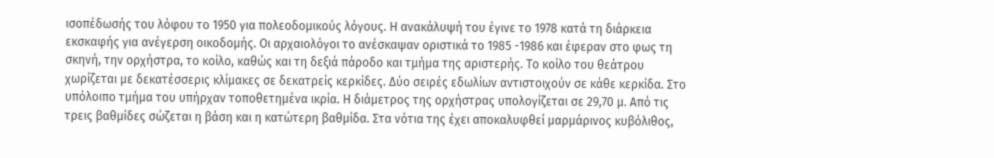ισοπέδωσής του λόφου το 1950 για πολεοδομικούς λόγους. Η ανακάλυψή του έγινε το 1978 κατά τη διάρκεια εκσκαφής για ανέγερση οικοδομής. Οι αρχαιολόγοι το ανέσκαψαν οριστικά το 1985 -1986 και έφεραν στο φως τη σκηνή, την ορχήστρα, το κοίλο, καθώς και τη δεξιά πάροδο και τμήμα της αριστερής. Το κοίλο του θεάτρου χωρίζεται με δεκατέσσερις κλίμακες σε δεκατρείς κερκίδες. Δύο σειρές εδωλίων αντιστοιχούν σε κάθε κερκίδα. Στο υπόλοιπο τμήμα του υπήρχαν τοποθετημένα ικρία. Η διάμετρος της ορχήστρας υπολογίζεται σε 29,70 μ. Από τις τρεις βαθμίδες σώζεται η βάση και η κατώτερη βαθμίδα. Στα νότια της έχει αποκαλυφθεί μαρμάρινος κυβόλιθος,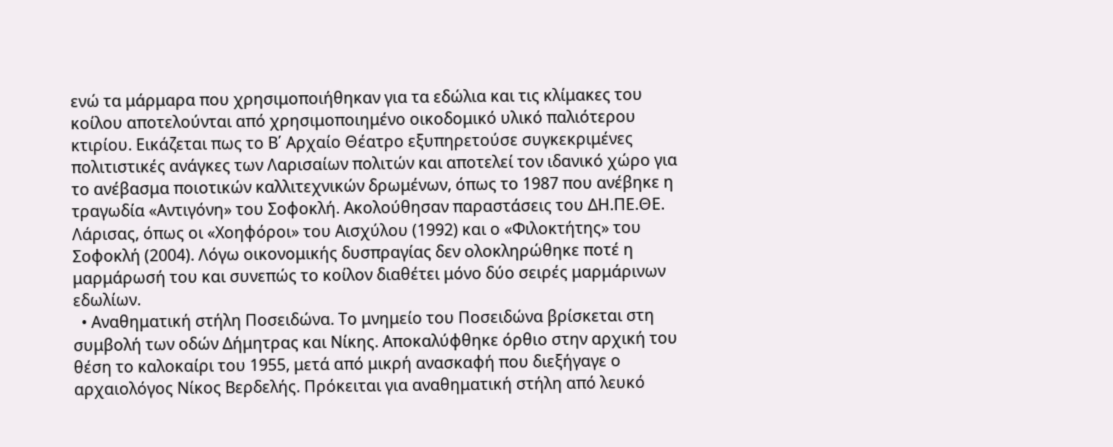ενώ τα μάρμαρα που χρησιμοποιήθηκαν για τα εδώλια και τις κλίμακες του κοίλου αποτελούνται από χρησιμοποιημένο οικοδομικό υλικό παλιότερου κτιρίου. Εικάζεται πως το Β΄ Αρχαίο Θέατρο εξυπηρετούσε συγκεκριμένες πολιτιστικές ανάγκες των Λαρισαίων πολιτών και αποτελεί τον ιδανικό χώρο για το ανέβασμα ποιοτικών καλλιτεχνικών δρωμένων, όπως το 1987 που ανέβηκε η τραγωδία «Αντιγόνη» του Σοφοκλή. Ακολούθησαν παραστάσεις του ΔΗ.ΠΕ.ΘΕ. Λάρισας, όπως οι «Χοηφόροι» του Αισχύλου (1992) και ο «Φιλοκτήτης» του Σοφοκλή (2004). Λόγω οικονομικής δυσπραγίας δεν ολοκληρώθηκε ποτέ η μαρμάρωσή του και συνεπώς το κοίλον διαθέτει μόνο δύο σειρές μαρμάρινων εδωλίων.
  • Αναθηματική στήλη Ποσειδώνα. Το μνημείο του Ποσειδώνα βρίσκεται στη συμβολή των οδών Δήμητρας και Νίκης. Αποκαλύφθηκε όρθιο στην αρχική του θέση το καλοκαίρι του 1955, μετά από μικρή ανασκαφή που διεξήγαγε ο αρχαιολόγος Νίκος Βερδελής. Πρόκειται για αναθηματική στήλη από λευκό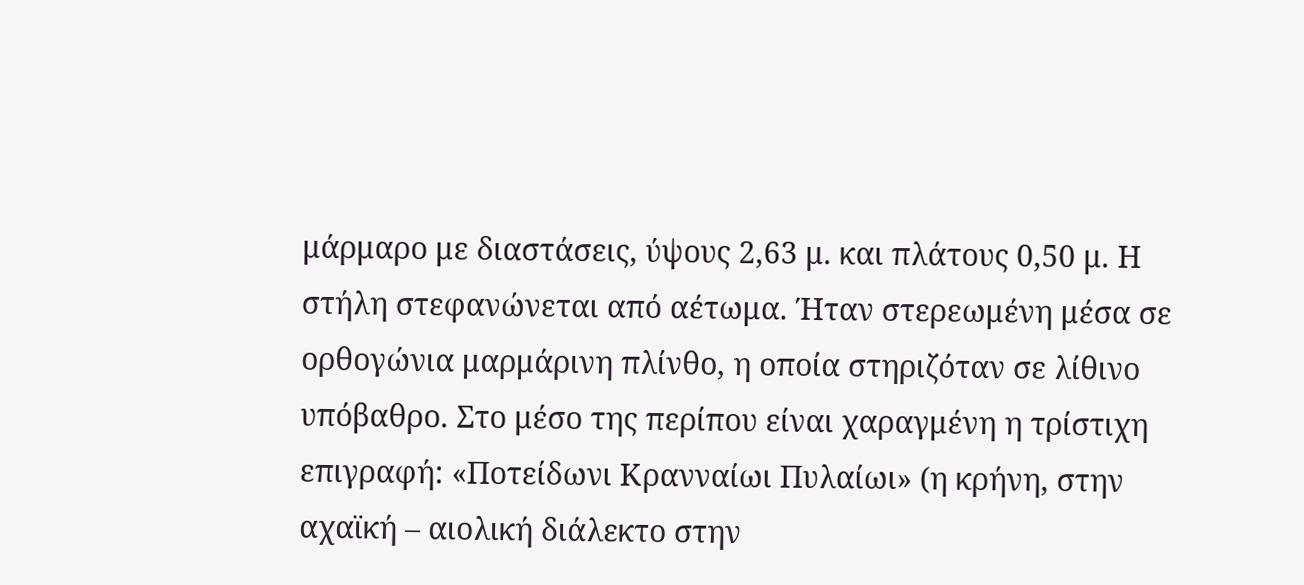μάρμαρο με διαστάσεις, ύψους 2,63 μ. και πλάτους 0,50 μ. Η στήλη στεφανώνεται από αέτωμα. Ήταν στερεωμένη μέσα σε ορθογώνια μαρμάρινη πλίνθο, η οποία στηριζόταν σε λίθινο υπόβαθρο. Στο μέσο της περίπου είναι χαραγμένη η τρίστιχη επιγραφή: «Ποτείδωνι Κρανναίωι Πυλαίωι» (η κρήνη, στην αχαϊκή – αιολική διάλεκτο στην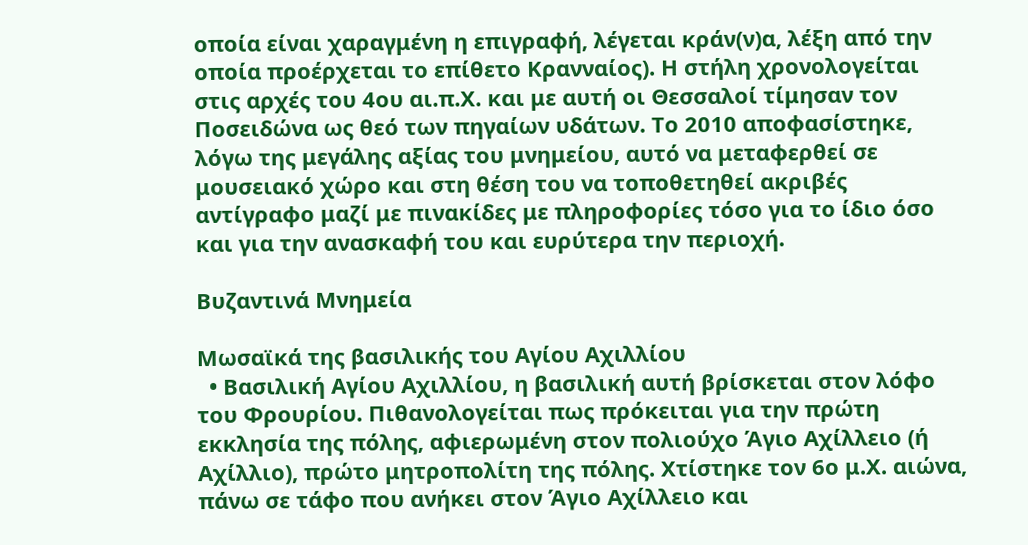οποία είναι χαραγμένη η επιγραφή, λέγεται κράν(ν)α, λέξη από την οποία προέρχεται το επίθετο Κρανναίος). Η στήλη χρονολογείται στις αρχές του 4ου αι.π.Χ. και με αυτή οι Θεσσαλοί τίμησαν τον Ποσειδώνα ως θεό των πηγαίων υδάτων. Το 2010 αποφασίστηκε, λόγω της μεγάλης αξίας του μνημείου, αυτό να μεταφερθεί σε μουσειακό χώρο και στη θέση του να τοποθετηθεί ακριβές αντίγραφο μαζί με πινακίδες με πληροφορίες τόσο για το ίδιο όσο και για την ανασκαφή του και ευρύτερα την περιοχή.

Βυζαντινά Μνημεία

Μωσαϊκά της βασιλικής του Αγίου Αχιλλίου
  • Βασιλική Αγίου Αχιλλίου, η βασιλική αυτή βρίσκεται στον λόφο του Φρουρίου. Πιθανολογείται πως πρόκειται για την πρώτη εκκλησία της πόλης, αφιερωμένη στον πολιούχο Άγιο Αχίλλειο (ή Αχίλλιο), πρώτο μητροπολίτη της πόλης. Χτίστηκε τον 6ο μ.Χ. αιώνα, πάνω σε τάφο που ανήκει στον Άγιο Αχίλλειο και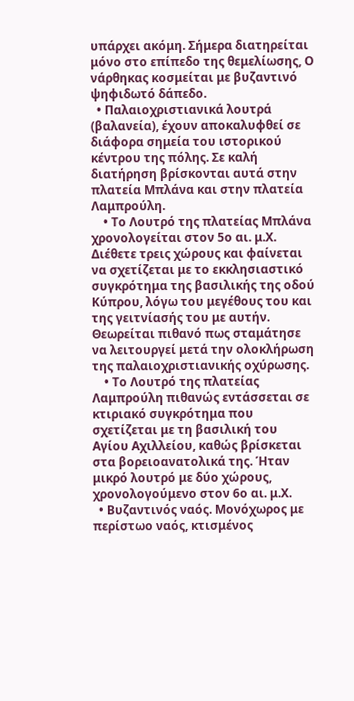υπάρχει ακόμη. Σήμερα διατηρείται μόνο στο επίπεδο της θεμελίωσης, Ο νάρθηκας κοσμείται με βυζαντινό ψηφιδωτό δάπεδο.
  • Παλαιοχριστιανικά λουτρά (βαλανεία), έχουν αποκαλυφθεί σε διάφορα σημεία του ιστορικού κέντρου της πόλης. Σε καλή διατήρηση βρίσκονται αυτά στην πλατεία Μπλάνα και στην πλατεία Λαμπρούλη.
    • Το Λουτρό της πλατείας Μπλάνα χρονολογείται στον 5ο αι. μ.Χ. Διέθετε τρεις χώρους και φαίνεται να σχετίζεται με το εκκλησιαστικό συγκρότημα της βασιλικής της οδού Κύπρου, λόγω του μεγέθους του και της γειτνίασής του με αυτήν. Θεωρείται πιθανό πως σταμάτησε να λειτουργεί μετά την ολοκλήρωση της παλαιοχριστιανικής οχύρωσης.
    • Το Λουτρό της πλατείας Λαμπρούλη πιθανώς εντάσσεται σε κτιριακό συγκρότημα που σχετίζεται με τη βασιλική του Αγίου Αχιλλείου, καθώς βρίσκεται στα βορειοανατολικά της. Ήταν μικρό λουτρό με δύο χώρους, χρονολογούμενο στον 6ο αι. μ.Χ.
  • Βυζαντινός ναός. Μονόχωρος με περίστωο ναός, κτισμένος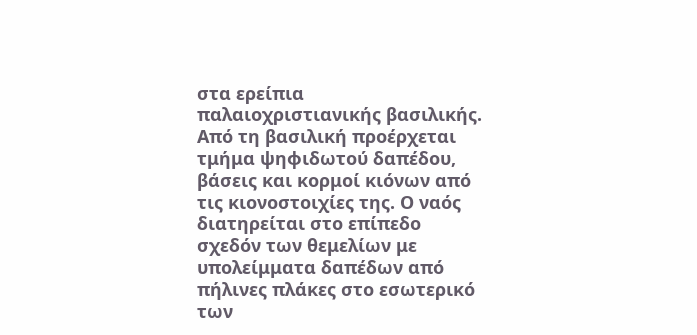στα ερείπια παλαιοχριστιανικής βασιλικής. Από τη βασιλική προέρχεται τμήμα ψηφιδωτού δαπέδου, βάσεις και κορμοί κιόνων από τις κιονοστοιχίες της. Ο ναός διατηρείται στο επίπεδο σχεδόν των θεμελίων με υπολείμματα δαπέδων από πήλινες πλάκες στο εσωτερικό των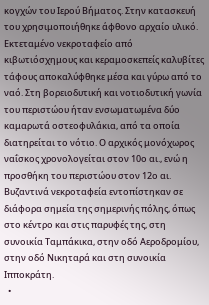κογχών του Ιερού Βήματος. Στην κατασκευή του χρησιμοποιήθηκε άφθονο αρχαίο υλικό. Εκτεταμένο νεκροταφείο από κιβωτιόσχημους και κεραμοσκεπείς καλυβίτες τάφους αποκαλύφθηκε μέσα και γύρω από το ναό. Στη βορειοδυτική και νοτιοδυτική γωνία του περιστώου ήταν ενσωματωμένα δύο καμαρωτά οστεοφυλάκια, από τα οποία διατηρείται το νότιο. Ο αρχικός μονόχωρος ναΐσκος χρονολογείται στον 10ο αι., ενώ η προσθήκη του περιστώου στον 12ο αι. Βυζαντινά νεκροταφεία εντοπίστηκαν σε διάφορα σημεία της σημερινής πόλης, όπως στο κέντρο και στις παρυφές της, στη συνοικία Ταμπάκικα, στην οδό Αεροδρομίου, στην οδό Νικηταρά και στη συνοικία Ιπποκράτη.
  •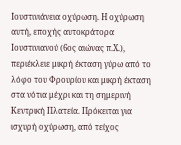Ιουστινιάνεια οχύρωση. Η οχύρωση αυτή, εποχής αυτοκράτορα Ιουστινιανού (6ος αιώνας π.Χ.), περιέκλειε μικρή έκταση γύρω από το λόφο του Φρουρίου και μικρή έκταση στα νότια μέχρι και τη σημερινή Κεντρική Πλατεία. Πρόκειται για ισχυρή οχύρωση, από τείχος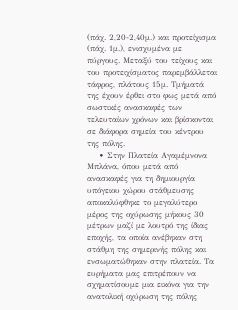(πάχ. 2,20-2,40μ.) και προτείχισμα (πάχ. 1μ.), ενισχυμένα με πύργους. Μεταξύ του τείχους και του προτειχίσματος παρεμβάλλεται τάφρος, πλάτους 15μ. Τμήματά της έχουν έρθει στο φως μετά από σωστικές ανασκαφές των τελευταίων χρόνων και βρίσκονται σε διάφορα σημεία του κέντρου της πόλης.
    • Στην Πλατεία Αγαμέμνονα Μπλάνα, όπου μετά από ανασκαφές για τη δημιουργία υπόγειου χώρου στάθμευσης αποκαλύφθηκε το μεγαλύτερο μέρος της οχύρωσης μήκους 30 μέτρων μαζί με λουτρό της ίδιας εποχής, τα οποία ανέβηκαν στη στάθμη της σημερινής πόλης και ενσωματώθηκαν στην πλατεία. Τα ευρήματα μας επιτρέπουν να σχηματίσουμε μια εικόνα για την ανατολική οχύρωση της πόλης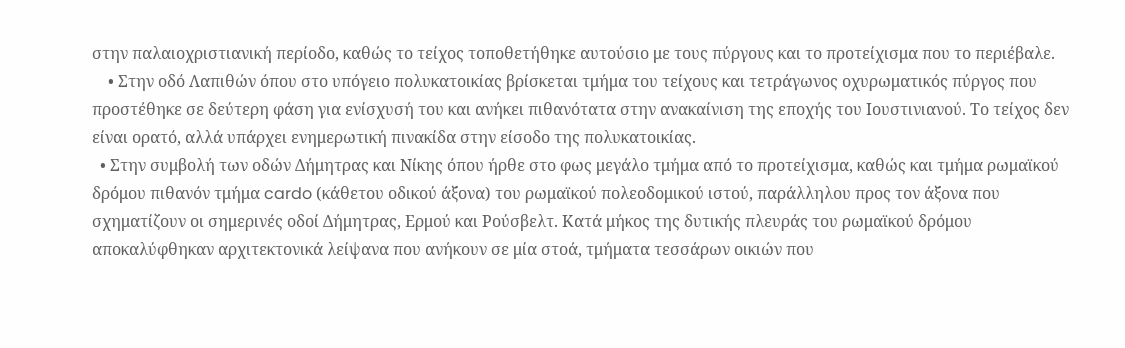στην παλαιοχριστιανική περίοδο, καθώς το τείχος τοποθετήθηκε αυτούσιο με τους πύργους και το προτείχισμα που το περιέβαλε.
    • Στην οδό Λαπιθών όπου στο υπόγειο πολυκατοικίας βρίσκεται τμήμα του τείχους και τετράγωνος οχυρωματικός πύργος που προστέθηκε σε δεύτερη φάση για ενίσχυσή του και ανήκει πιθανότατα στην ανακαίνιση της εποχής του Ιουστινιανού. Το τείχος δεν είναι ορατό, αλλά υπάρχει ενημερωτική πινακίδα στην είσοδο της πολυκατοικίας.
  • Στην συμβολή των οδών Δήμητρας και Νίκης όπου ήρθε στο φως μεγάλο τμήμα από το προτείχισμα, καθώς και τμήμα ρωμαϊκού δρόμου πιθανόν τμήμα cardo (κάθετου οδικού άξονα) του ρωμαϊκού πολεοδομικού ιστού, παράλληλου προς τον άξονα που σχηματίζουν οι σημερινές οδοί Δήμητρας, Ερμού και Ρούσβελτ. Κατά μήκος της δυτικής πλευράς του ρωμαϊκού δρόμου αποκαλύφθηκαν αρχιτεκτονικά λείψανα που ανήκουν σε μία στοά, τμήματα τεσσάρων οικιών που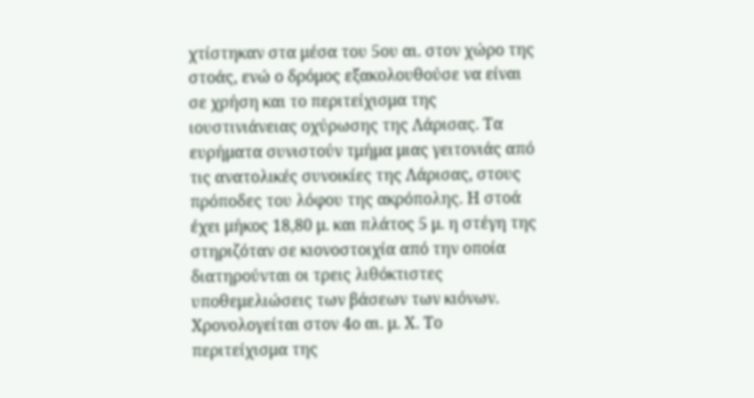χτίστηκαν στα μέσα του 5ου αι. στον χώρο της στοάς, ενώ ο δρόμος εξακολουθούσε να είναι σε χρήση και το περιτείχισμα της ιουστινιάνειας οχύρωσης της Λάρισας. Τα ευρήματα συνιστούν τμήμα μιας γειτονιάς από τις ανατολικές συνοικίες της Λάρισας, στους πρόποδες του λόφου της ακρόπολης. Η στοά έχει μήκος 18,80 μ. και πλάτος 5 μ. η στέγη της στηριζόταν σε κιονοστοιχία από την οποία διατηρούνται οι τρεις λιθόκτιστες υποθεμελιώσεις των βάσεων των κιόνων. Χρονολογείται στον 4ο αι. μ. Χ. Το περιτείχισμα της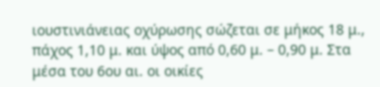ιουστινιάνειας οχύρωσης σώζεται σε μήκος 18 μ., πάχος 1,10 μ. και ύψος από 0,60 μ. – 0,90 μ. Στα μέσα του 6ου αι. οι οικίες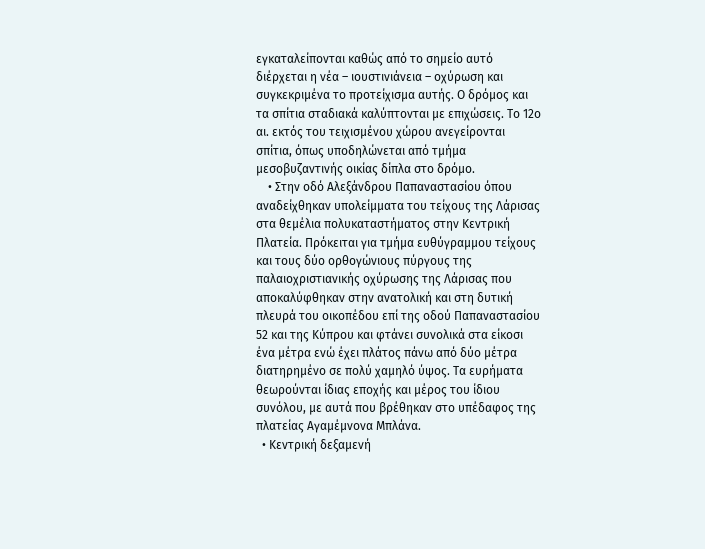εγκαταλείπονται καθώς από το σημείο αυτό διέρχεται η νέα – ιουστινιάνεια – οχύρωση και συγκεκριμένα το προτείχισμα αυτής. Ο δρόμος και τα σπίτια σταδιακά καλύπτονται με επιχώσεις. Το 12ο αι. εκτός του τειχισμένου χώρου ανεγείρονται σπίτια, όπως υποδηλώνεται από τμήμα μεσοβυζαντινής οικίας δίπλα στο δρόμο.
    • Στην οδό Αλεξάνδρου Παπαναστασίου όπου αναδείχθηκαν υπολείμματα του τείχους της Λάρισας στα θεμέλια πολυκαταστήματος στην Κεντρική Πλατεία. Πρόκειται για τμήμα ευθύγραμμου τείχους και τους δύο ορθογώνιους πύργους της παλαιοχριστιανικής οχύρωσης της Λάρισας που αποκαλύφθηκαν στην ανατολική και στη δυτική πλευρά του οικοπέδου επί της οδού Παπαναστασίου 52 και της Κύπρου και φτάνει συνολικά στα είκοσι ένα μέτρα ενώ έχει πλάτος πάνω από δύο μέτρα διατηρημένο σε πολύ χαμηλό ύψος. Τα ευρήματα θεωρούνται ίδιας εποχής και μέρος του ίδιου συνόλου, με αυτά που βρέθηκαν στο υπέδαφος της πλατείας Αγαμέμνονα Μπλάνα.
  • Κεντρική δεξαμενή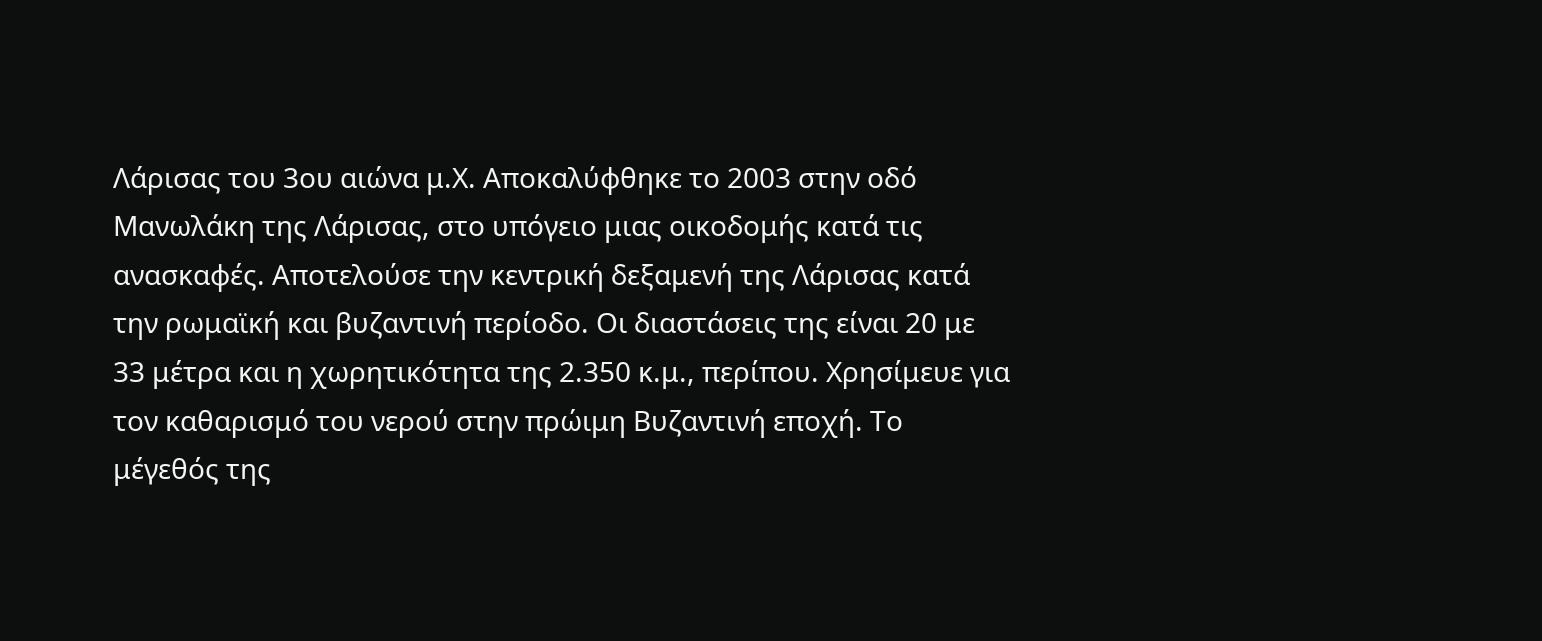Λάρισας του 3ου αιώνα μ.Χ. Αποκαλύφθηκε το 2003 στην οδό Μανωλάκη της Λάρισας, στο υπόγειο μιας οικοδομής κατά τις ανασκαφές. Αποτελούσε την κεντρική δεξαμενή της Λάρισας κατά την ρωμαϊκή και βυζαντινή περίοδο. Οι διαστάσεις της είναι 20 με 33 μέτρα και η χωρητικότητα της 2.350 κ.μ., περίπου. Χρησίμευε για τον καθαρισμό του νερού στην πρώιμη Βυζαντινή εποχή. Το μέγεθός της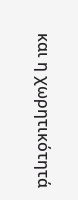και η χωρητικότητά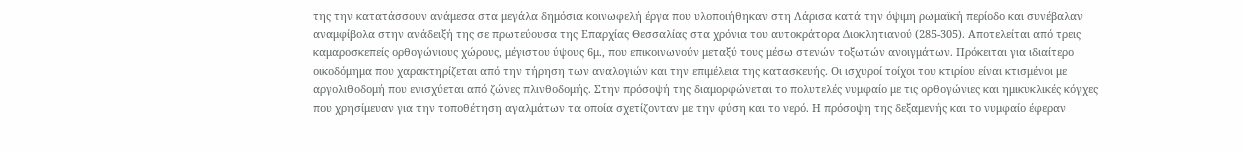της την κατατάσσουν ανάμεσα στα μεγάλα δημόσια κοινωφελή έργα που υλοποιήθηκαν στη Λάρισα κατά την όψιμη ρωμαϊκή περίοδο και συνέβαλαν αναμφίβολα στην ανάδειξή της σε πρωτεύουσα της Επαρχίας Θεσσαλίας στα χρόνια του αυτοκράτορα Διοκλητιανού (285-305). Αποτελείται από τρεις καμαροσκεπείς ορθογώνιους χώρους, μέγιστου ύψους 6μ., που επικοινωνούν μεταξύ τους μέσω στενών τοξωτών ανοιγμάτων. Πρόκειται για ιδιαίτερο οικοδόμημα που χαρακτηρίζεται από την τήρηση των αναλογιών και την επιμέλεια της κατασκευής. Οι ισχυροί τοίχοι του κτιρίου είναι κτισμένοι με αργολιθοδομή που ενισχύεται από ζώνες πλινθοδομής. Στην πρόσοψή της διαμορφώνεται το πολυτελές νυμφαίο με τις ορθογώνιες και ημικυκλικές κόγχες που χρησίμευαν για την τοποθέτηση αγαλμάτων τα οποία σχετίζονταν με την φύση και το νερό. Η πρόσοψη της δεξαμενής και το νυμφαίο έφεραν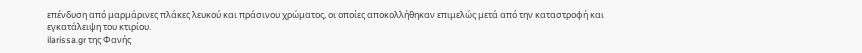επένδυση από μαρμάρινες πλάκες λευκού και πράσινου χρώματος, οι οποίες αποκολλήθηκαν επιμελώς μετά από την καταστροφή και εγκατάλειψη του κτιρίου.
ilarissa.gr της Φανής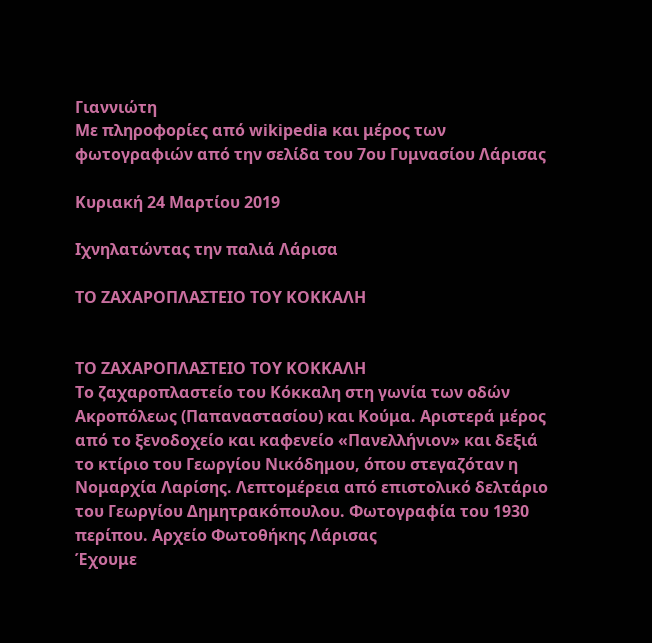Γιαννιώτη
Με πληροφορίες από wikipedia και μέρος των φωτογραφιών από την σελίδα του 7ου Γυμνασίου Λάρισας

Κυριακή 24 Μαρτίου 2019

Ιχνηλατώντας την παλιά Λάρισα

ΤΟ ΖΑΧΑΡΟΠΛΑΣΤΕΙΟ ΤΟΥ ΚΟΚΚΑΛΗ


ΤΟ ΖΑΧΑΡΟΠΛΑΣΤΕΙΟ ΤΟΥ ΚΟΚΚΑΛΗ
Το ζαχαροπλαστείο του Κόκκαλη στη γωνία των οδών Ακροπόλεως (Παπαναστασίου) και Κούμα. Αριστερά μέρος από το ξενοδοχείο και καφενείο «Πανελλήνιον» και δεξιά το κτίριο του Γεωργίου Νικόδημου, όπου στεγαζόταν η Νομαρχία Λαρίσης. Λεπτομέρεια από επιστολικό δελτάριο του Γεωργίου Δημητρακόπουλου. Φωτογραφία του 1930 περίπου. Αρχείο Φωτοθήκης Λάρισας
Έχουμε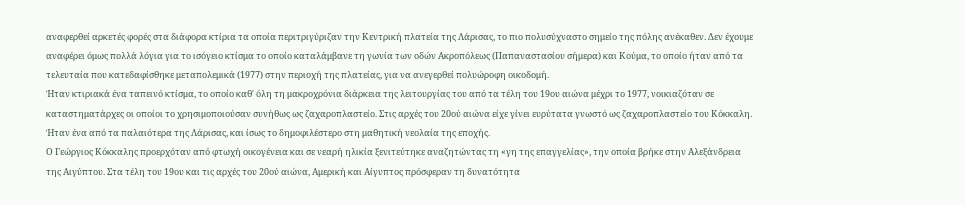αναφερθεί αρκετές φορές στα διάφορα κτίρια τα οποία περιτριγύριζαν την Κεντρική πλατεία της Λάρισας, το πιο πολυσύχναστο σημείο της πόλης ανέκαθεν. Δεν έχουμε αναφέρει όμως πολλά λόγια για το ισόγειο κτίσμα το οποίο καταλάμβανε τη γωνία των οδών Ακροπόλεως (Παπαναστασίου σήμερα) και Κούμα, το οποίο ήταν από τα τελευταία που κατεδαφίσθηκε μεταπολεμικά (1977) στην περιοχή της πλατείας, για να ανεγερθεί πολυώροφη οικοδομή.
Ήταν κτιριακά ένα ταπεινό κτίσμα, το οποίο καθ' όλη τη μακροχρόνια διάρκεια της λειτουργίας του από τα τέλη του 19ου αιώνα μέχρι το 1977, νοικιαζόταν σε καταστηματάρχες οι οποίοι το χρησιμοποιούσαν συνήθως ως ζαχαροπλαστείο. Στις αρχές του 20ού αιώνα είχε γίνει ευρύτατα γνωστό ως ζαχαροπλαστείο του Κόκκαλη. Ήταν ένα από τα παλαιότερα της Λάρισας, και ίσως το δημοφιλέστερο στη μαθητική νεολαία της εποχής.
Ο Γεώργιος Κόκκαλης προερχόταν από φτωχή οικογένεια και σε νεαρή ηλικία ξενιτεύτηκε αναζητώντας τη «γη της επαγγελίας», την οποία βρήκε στην Αλεξάνδρεια της Αιγύπτου. Στα τέλη του 19ου και τις αρχές του 20ού αιώνα, Αμερική και Αίγυπτος πρόσφεραν τη δυνατότητα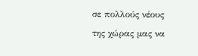σε πολλούς νέους της χώρας μας να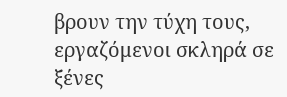βρουν την τύχη τους, εργαζόμενοι σκληρά σε ξένες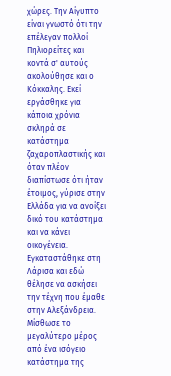χώρες. Την Αίγυπτο είναι γνωστό ότι την επέλεγαν πολλοί Πηλιορείτες και κοντά σ' αυτούς ακολούθησε και ο Κόκκαλης. Εκεί εργάσθηκε για κάποια χρόνια σκληρά σε κατάστημα ζαχαροπλαστικής και όταν πλέον διαπίστωσε ότι ήταν έτοιμος, γύρισε στην Ελλάδα για να ανοίξει δικό του κατάστημα και να κάνει οικογένεια.
Εγκαταστάθηκε στη Λάρισα και εδώ θέλησε να ασκήσει την τέχνη που έμαθε στην Αλεξάνδρεια. Μίσθωσε το μεγαλύτερο μέρος από ένα ισόγειο κατάστημα της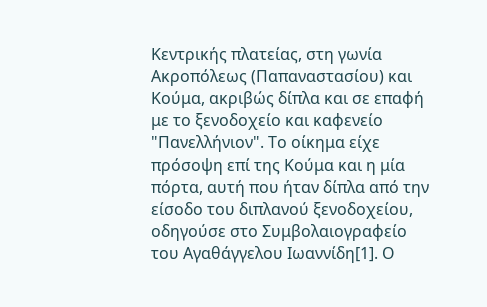Κεντρικής πλατείας, στη γωνία Ακροπόλεως (Παπαναστασίου) και Κούμα, ακριβώς δίπλα και σε επαφή με το ξενοδοχείο και καφενείο "Πανελλήνιον". Το οίκημα είχε πρόσοψη επί της Κούμα και η μία πόρτα, αυτή που ήταν δίπλα από την είσοδο του διπλανού ξενοδοχείου, οδηγούσε στο Συμβολαιογραφείο του Αγαθάγγελου Ιωαννίδη[1]. Ο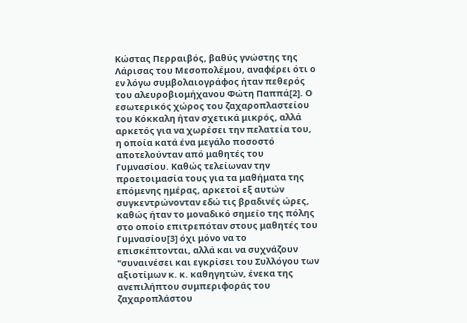Κώστας Περραιβός, βαθύς γνώστης της Λάρισας του Μεσοπολέμου, αναφέρει ότι ο εν λόγω συμβολαιογράφος ήταν πεθερός του αλευροβιομήχανου Φώτη Παππά[2]. Ο εσωτερικός χώρος του ζαχαροπλαστείου του Κόκκαλη ήταν σχετικά μικρός, αλλά αρκετός για να χωρέσει την πελατεία του, η οποία κατά ένα μεγάλο ποσοστό αποτελούνταν από μαθητές του Γυμνασίου. Καθώς τελείωναν την προετοιμασία τους για τα μαθήματα της επόμενης ημέρας, αρκετοί εξ αυτών συγκεντρώνονταν εδώ τις βραδινές ώρες, καθώς ήταν το μοναδικό σημείο της πόλης στο οποίο επιτρεπόταν στους μαθητές του Γυμνασίου[3] όχι μόνο να το επισκέπτονται, αλλά και να συχνάζουν "συναινέσει και εγκρίσει του Συλλόγου των αξιοτίμων κ. κ. καθηγητών, ένεκα της ανεπιλήπτου συμπεριφοράς του ζαχαροπλάστου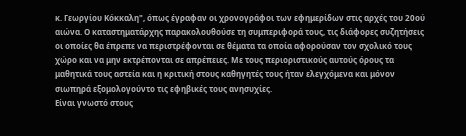κ. Γεωργίου Κόκκαλη", όπως έγραφαν οι χρονογράφοι των εφημερίδων στις αρχές του 20ού αιώνα. Ο καταστηματάρχης παρακολουθούσε τη συμπεριφορά τους, τις διάφορες συζητήσεις οι οποίες θα έπρεπε να περιστρέφονται σε θέματα τα οποία αφορούσαν τον σχολικό τους χώρο και να μην εκτρέπονται σε απρέπειες. Με τους περιοριστικούς αυτούς όρους τα μαθητικά τους αστεία και η κριτική στους καθηγητές τους ήταν ελεγχόμενα και μόνον σιωπηρά εξομολογούντο τις εφηβικές τους ανησυχίες.
Είναι γνωστό στους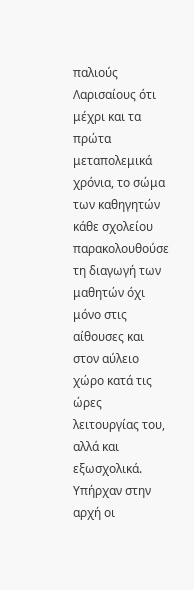παλιούς Λαρισαίους ότι μέχρι και τα πρώτα μεταπολεμικά χρόνια, το σώμα των καθηγητών κάθε σχολείου παρακολουθούσε τη διαγωγή των μαθητών όχι μόνο στις αίθουσες και στον αύλειο χώρο κατά τις ώρες λειτουργίας του, αλλά και εξωσχολικά. Υπήρχαν στην αρχή οι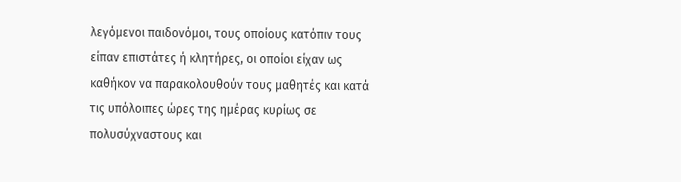λεγόμενοι παιδονόμοι, τους οποίους κατόπιν τους είπαν επιστάτες ή κλητήρες, οι οποίοι είχαν ως καθήκον να παρακολουθούν τους μαθητές και κατά τις υπόλοιπες ώρες της ημέρας κυρίως σε πολυσύχναστους και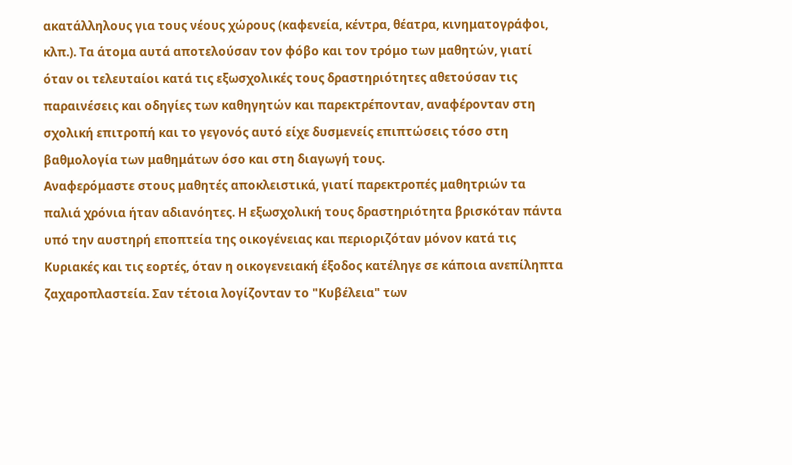ακατάλληλους για τους νέους χώρους (καφενεία, κέντρα, θέατρα, κινηματογράφοι, κλπ.). Τα άτομα αυτά αποτελούσαν τον φόβο και τον τρόμο των μαθητών, γιατί όταν οι τελευταίοι κατά τις εξωσχολικές τους δραστηριότητες αθετούσαν τις παραινέσεις και οδηγίες των καθηγητών και παρεκτρέπονταν, αναφέρονταν στη σχολική επιτροπή και το γεγονός αυτό είχε δυσμενείς επιπτώσεις τόσο στη βαθμολογία των μαθημάτων όσο και στη διαγωγή τους.
Αναφερόμαστε στους μαθητές αποκλειστικά, γιατί παρεκτροπές μαθητριών τα παλιά χρόνια ήταν αδιανόητες. Η εξωσχολική τους δραστηριότητα βρισκόταν πάντα υπό την αυστηρή εποπτεία της οικογένειας και περιοριζόταν μόνον κατά τις Κυριακές και τις εορτές, όταν η οικογενειακή έξοδος κατέληγε σε κάποια ανεπίληπτα ζαχαροπλαστεία. Σαν τέτοια λογίζονταν το "Κυβέλεια" των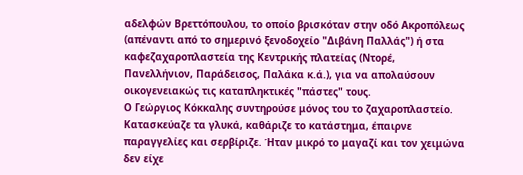αδελφών Βρεττόπουλου, το οποίο βρισκόταν στην οδό Ακροπόλεως (απέναντι από το σημερινό ξενοδοχείο "Διβάνη Παλλάς") ή στα καφεζαχαροπλαστεία της Κεντρικής πλατείας (Ντορέ, Πανελλήνιον, Παράδεισος, Παλάκα κ.ά.), για να απολαύσουν οικογενειακώς τις καταπληκτικές "πάστες" τους.
Ο Γεώργιος Κόκκαλης συντηρούσε μόνος του το ζαχαροπλαστείο. Κατασκεύαζε τα γλυκά, καθάριζε το κατάστημα, έπαιρνε παραγγελίες και σερβίριζε. Ήταν μικρό το μαγαζί και τον χειμώνα δεν είχε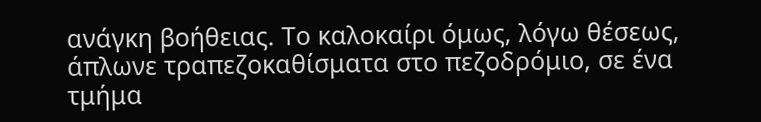ανάγκη βοήθειας. Το καλοκαίρι όμως, λόγω θέσεως, άπλωνε τραπεζοκαθίσματα στο πεζοδρόμιο, σε ένα τμήμα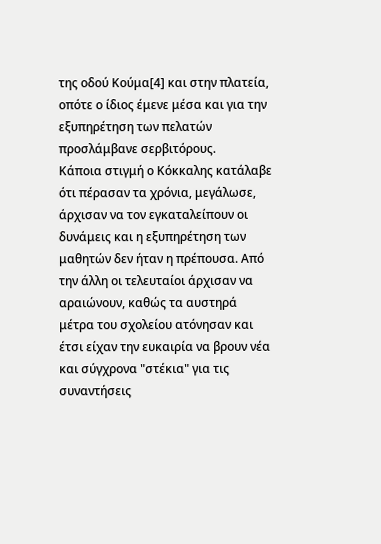της οδού Κούμα[4] και στην πλατεία, οπότε ο ίδιος έμενε μέσα και για την εξυπηρέτηση των πελατών προσλάμβανε σερβιτόρους.
Κάποια στιγμή ο Κόκκαλης κατάλαβε ότι πέρασαν τα χρόνια, μεγάλωσε, άρχισαν να τον εγκαταλείπουν οι δυνάμεις και η εξυπηρέτηση των μαθητών δεν ήταν η πρέπουσα. Από την άλλη οι τελευταίοι άρχισαν να αραιώνουν, καθώς τα αυστηρά μέτρα του σχολείου ατόνησαν και έτσι είχαν την ευκαιρία να βρουν νέα και σύγχρονα "στέκια" για τις συναντήσεις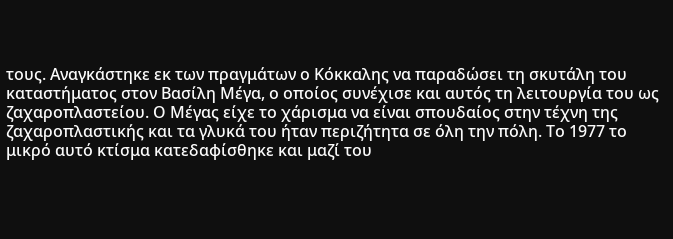τους. Αναγκάστηκε εκ των πραγμάτων ο Κόκκαλης να παραδώσει τη σκυτάλη του καταστήματος στον Βασίλη Μέγα, ο οποίος συνέχισε και αυτός τη λειτουργία του ως ζαχαροπλαστείου. Ο Μέγας είχε το χάρισμα να είναι σπουδαίος στην τέχνη της ζαχαροπλαστικής και τα γλυκά του ήταν περιζήτητα σε όλη την πόλη. Το 1977 το μικρό αυτό κτίσμα κατεδαφίσθηκε και μαζί του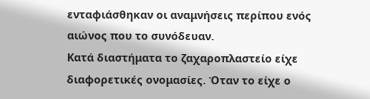ενταφιάσθηκαν οι αναμνήσεις περίπου ενός αιώνος που το συνόδευαν.
Κατά διαστήματα το ζαχαροπλαστείο είχε διαφορετικές ονομασίες. Όταν το είχε ο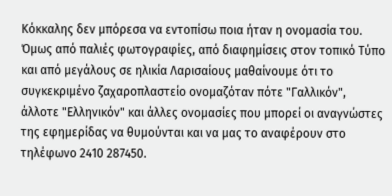Κόκκαλης δεν μπόρεσα να εντοπίσω ποια ήταν η ονομασία του. Όμως από παλιές φωτογραφίες, από διαφημίσεις στον τοπικό Τύπο και από μεγάλους σε ηλικία Λαρισαίους μαθαίνουμε ότι το συγκεκριμένο ζαχαροπλαστείο ονομαζόταν πότε "Γαλλικόν", άλλοτε "Ελληνικόν" και άλλες ονομασίες που μπορεί οι αναγνώστες της εφημερίδας να θυμούνται και να μας το αναφέρουν στο τηλέφωνο 2410 287450.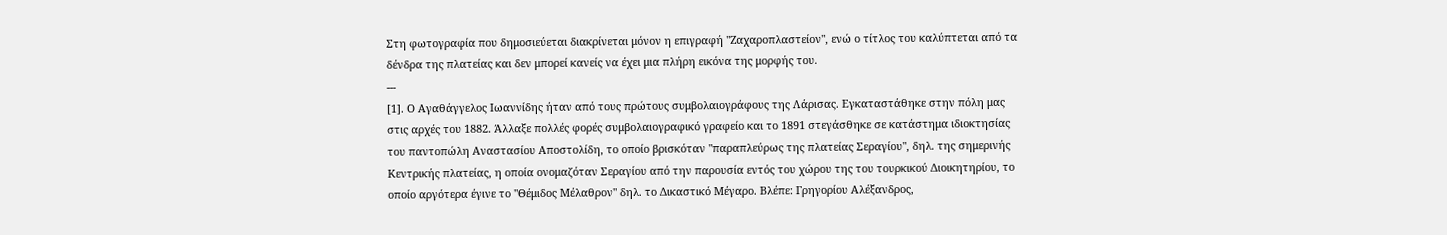Στη φωτογραφία που δημοσιεύεται διακρίνεται μόνον η επιγραφή "Ζαχαροπλαστείον", ενώ ο τίτλος του καλύπτεται από τα δένδρα της πλατείας και δεν μπορεί κανείς να έχει μια πλήρη εικόνα της μορφής του.
---
[1]. Ο Αγαθάγγελος Ιωαννίδης ήταν από τους πρώτους συμβολαιογράφους της Λάρισας. Εγκαταστάθηκε στην πόλη μας στις αρχές του 1882. Άλλαξε πολλές φορές συμβολαιογραφικό γραφείο και το 1891 στεγάσθηκε σε κατάστημα ιδιοκτησίας του παντοπώλη Αναστασίου Αποστολίδη, το οποίο βρισκόταν "παραπλεύρως της πλατείας Σεραγίου", δηλ. της σημερινής Κεντρικής πλατείας, η οποία ονομαζόταν Σεραγίου από την παρουσία εντός του χώρου της του τουρκικού Διοικητηρίου, το οποίο αργότερα έγινε το "Θέμιδος Μέλαθρον" δηλ. το Δικαστικό Μέγαρο. Βλέπε: Γρηγορίου Αλέξανδρος,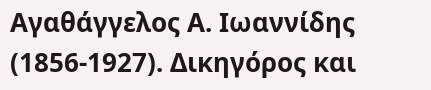Αγαθάγγελος Α. Ιωαννίδης (1856-1927). Δικηγόρος και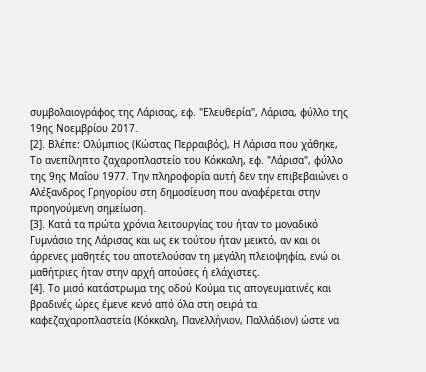συμβολαιογράφος της Λάρισας, εφ. "Ελευθερία", Λάρισα, φύλλο της 19ης Νοεμβρίου 2017.
[2]. Βλέπε: Ολύμπιος (Κώστας Περραιβός), Η Λάρισα που χάθηκε, Το ανεπίληπτο ζαχαροπλαστείο του Κόκκαλη, εφ. "Λάρισα", φύλλο της 9ης Μαΐου 1977. Την πληροφορία αυτή δεν την επιβεβαιώνει ο Αλέξανδρος Γρηγορίου στη δημοσίευση που αναφέρεται στην προηγούμενη σημείωση.
[3]. Κατά τα πρώτα χρόνια λειτουργίας του ήταν το μοναδικό Γυμνάσιο της Λάρισας και ως εκ τούτου ήταν μεικτό, αν και οι άρρενες μαθητές του αποτελούσαν τη μεγάλη πλειοψηφία, ενώ οι μαθήτριες ήταν στην αρχή απούσες ή ελάχιστες.
[4]. Το μισό κατάστρωμα της οδού Κούμα τις απογευματινές και βραδινές ώρες έμενε κενό από όλα στη σειρά τα καφεζαχαροπλαστεία (Κόκκαλη, Πανελλήνιον, Παλλάδιον) ώστε να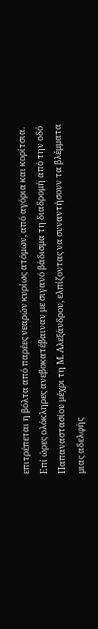επιτρέπεται η βόλτα από παρέες νεαρών κυρίως ατόμων, από αγόρια και κορίτσια. Επί ώρες ολόκληρες ανεβοκατέβαιναν με σιγανό βάδισμα τη διαδρομή από την οδό Παπαναστασίου μέχρι τη Μ. Αλεξάνδρου, ελπίζοντας να συναντήσουν τα βλέμματα μιας αδελφής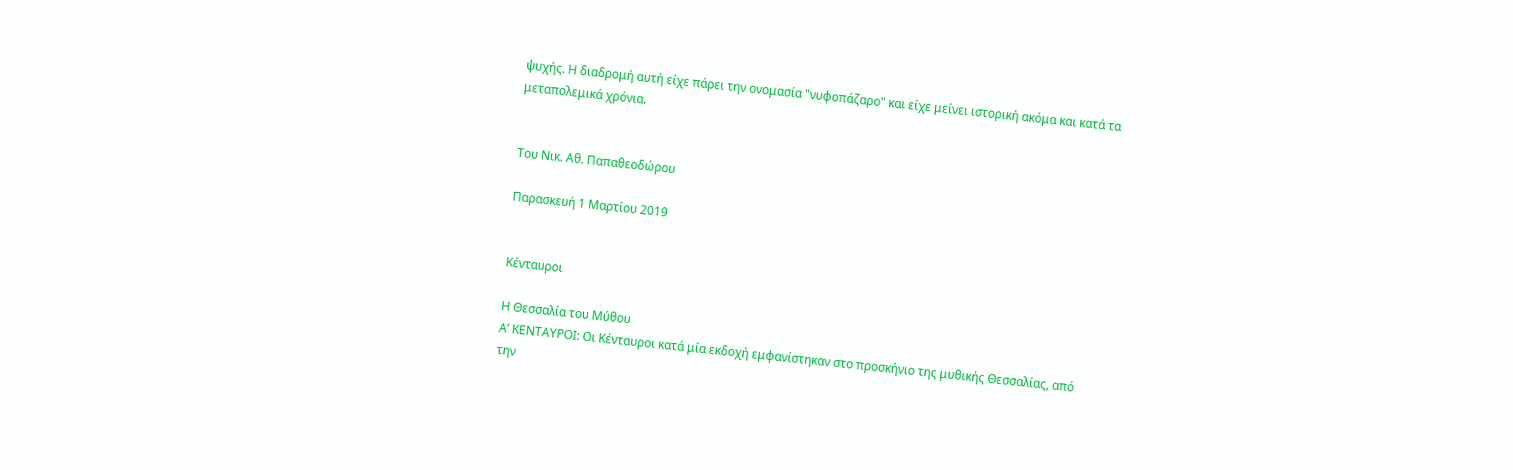ψυχής. Η διαδρομή αυτή είχε πάρει την ονομασία "νυφοπάζαρο" και είχε μείνει ιστορική ακόμα και κατά τα μεταπολεμικά χρόνια.


Του Νικ. Αθ. Παπαθεοδώρου

Παρασκευή 1 Μαρτίου 2019


Κένταυροι

Η Θεσσαλία του Μύθου
Α’ ΚΕΝΤΑΥΡΟΙ: Οι Κένταυροι κατά μία εκδοχή εμφανίστηκαν στο προσκήνιο της μυθικής Θεσσαλίας, από την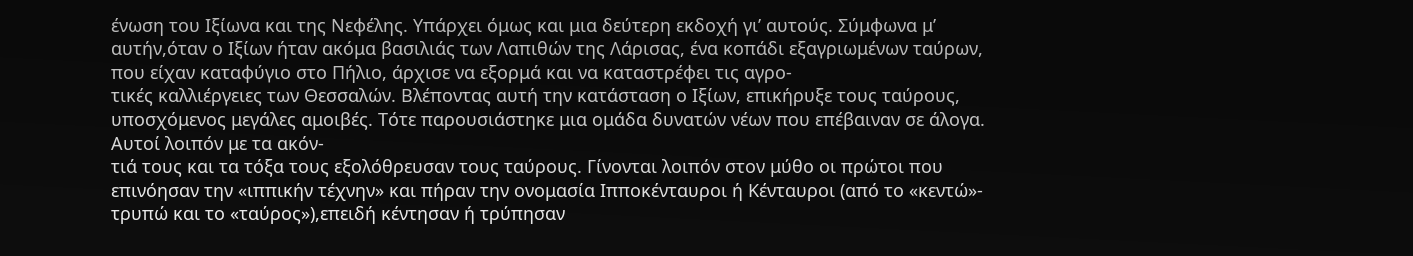ένωση του Ιξίωνα και της Νεφέλης. Υπάρχει όμως και μια δεύτερη εκδοχή γι’ αυτούς. Σύμφωνα μ’ αυτήν,όταν ο Ιξίων ήταν ακόμα βασιλιάς των Λαπιθών της Λάρισας, ένα κοπάδι εξαγριωμένων ταύρων, που είχαν καταφύγιο στο Πήλιο, άρχισε να εξορμά και να καταστρέφει τις αγρο-
τικές καλλιέργειες των Θεσσαλών. Βλέποντας αυτή την κατάσταση ο Ιξίων, επικήρυξε τους ταύρους, υποσχόμενος μεγάλες αμοιβές. Τότε παρουσιάστηκε μια ομάδα δυνατών νέων που επέβαιναν σε άλογα. Αυτοί λοιπόν με τα ακόν-
τιά τους και τα τόξα τους εξολόθρευσαν τους ταύρους. Γίνονται λοιπόν στον μύθο οι πρώτοι που επινόησαν την «ιππικήν τέχνην» και πήραν την ονομασία Ιπποκένταυροι ή Κένταυροι (από το «κεντώ»- τρυπώ και το «ταύρος»),επειδή κέντησαν ή τρύπησαν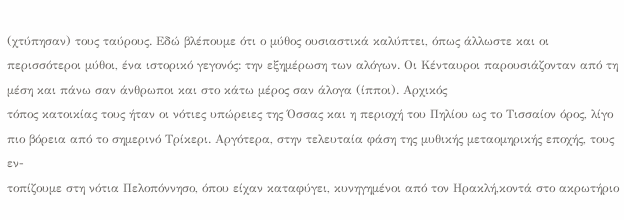(χτύπησαν) τους ταύρους. Εδώ βλέπουμε ότι ο μύθος ουσιαστικά καλύπτει, όπως άλλωστε και οι περισσότεροι μύθοι, ένα ιστορικό γεγονός: την εξημέρωση των αλόγων. Οι Κένταυροι παρουσιάζονταν από τη μέση και πάνω σαν άνθρωποι και στο κάτω μέρος σαν άλογα (ίπποι). Αρχικός
τόπος κατοικίας τους ήταν οι νότιες υπώρειες της Όσσας και η περιοχή του Πηλίου ως το Τισσαίον όρος, λίγο πιο βόρεια από το σημερινό Τρίκερι. Αργότερα, στην τελευταία φάση της μυθικής μεταομηρικής εποχής, τους εν-
τοπίζουμε στη νότια Πελοπόννησο, όπου είχαν καταφύγει, κυνηγημένοι από τον Ηρακλή,κοντά στο ακρωτήριο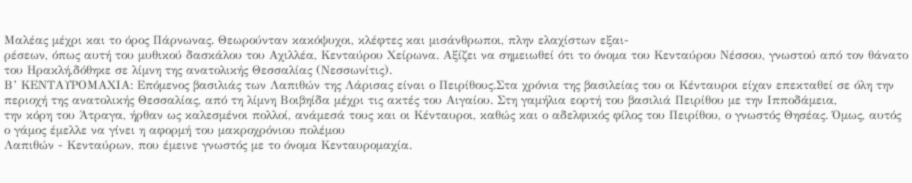Μαλέας μέχρι και το όρος Πάρνωνας. Θεωρούνταν κακόψυχοι, κλέφτες και μισάνθρωποι, πλην ελαχίστων εξαι-
ρέσεων, όπως αυτή του μυθικού δασκάλου του Αχιλλέα, Κενταύρου Χείρωνα. Αξίζει να σημειωθεί ότι το όνομα του Κενταύρου Νέσσου, γνωστού από τον θάνατο του Ηρακλή,δόθηκε σε λίμνη της ανατολικής Θεσσαλίας (Νεσσωνίτις).
Β’ ΚΕΝΤΑΥΡΟΜΑΧΙΑ: Επόμενος βασιλιάς των Λαπιθών της Λάρισας είναι ο Πειρίθους.Στα χρόνια της βασιλείας του οι Κένταυροι είχαν επεκταθεί σε όλη την περιοχή της ανατολικής Θεσσαλίας, από τη λίμνη Βοιβηίδα μέχρι τις ακτές του Αιγαίου. Στη γαμήλια εορτή του βασιλιά Πειρίθου με την Ιπποδάμεια,
την κόρη του Άτραγα, ήρθαν ως καλεσμένοι πολλοί, ανάμεσά τους και οι Κένταυροι, καθώς και ο αδελφικός φίλος του Πειρίθου, ο γνωστός Θησέας. Όμως, αυτός ο γάμος έμελλε να γίνει η αφορμή του μακροχρόνιου πολέμου
Λαπιθών - Κενταύρων, που έμεινε γνωστός με το όνομα Κενταυρομαχία.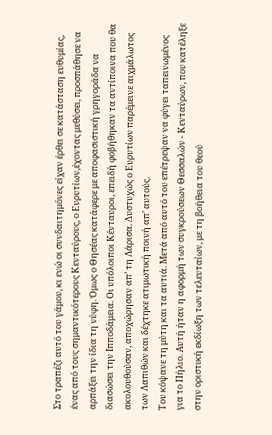Στο τραπέζι αυτό του γάμου, κι ενώ οι συνδαιτημόνες είχαν έρθει σε κατάσταση ευθυμίας, ένας από τους σημαντικότερους Κενταύρους, ο Ευρυτίων,έχοντας μεθύσει, προσπάθησε να αρπάξει την ίδια τη νύφη. Όμως ο Θησέας κατάφερε με αποφασιστική γρηγοράδα να διασώσει την Ιπποδάμεια. Οι υπόλοιποι Κένταυροι, επειδή φοβήθηκαν τα αντίποινα που θα ακολουθούσαν, αποχώρησαν απ’ τη Λάρισα. Δυστυχώς ο Ευρυτίων παρέμεινε αιχμάλωτος των Λαπιθών και δέχτηκε ατιμωτική ποινή απ’ αυτούς.
Του κόψανε τη μύτη και τα αυτιά. Μετά από αυτό του επέτρεψαν να φύγει ταπεινωμένος για το Πήλιο. Αυτή ήταν η αφορμή των συγκρούσεων Θεσσαλών - Κενταύρων, που κατέληξε στην οριστική εκδίωξη των τελευταίων, με τη βοήθεια του θεού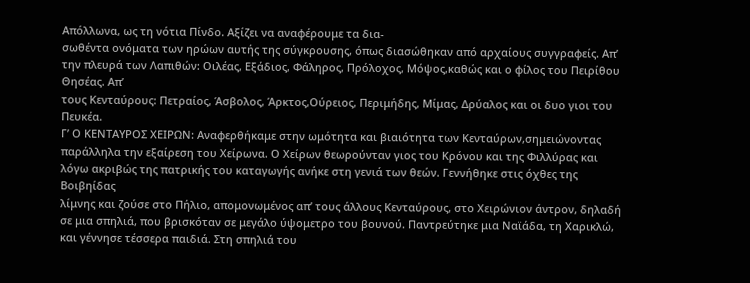Απόλλωνα, ως τη νότια Πίνδο. Αξίζει να αναφέρουμε τα δια-
σωθέντα ονόματα των ηρώων αυτής της σύγκρουσης, όπως διασώθηκαν από αρχαίους συγγραφείς. Απ’ την πλευρά των Λαπιθών: Οιλέας, Εξάδιος, Φάληρος, Πρόλοχος, Μόψος,καθώς και ο φίλος του Πειρίθου Θησέας. Απ’
τους Κενταύρους: Πετραίος, Άσβολος, Άρκτος,Ούρειος, Περιμήδης, Μίμας, Δρύαλος και οι δυο γιοι του Πευκέα.
Γ’ Ο ΚΕΝΤΑΥΡΟΣ ΧΕΙΡΩΝ: Αναφερθήκαμε στην ωμότητα και βιαιότητα των Κενταύρων,σημειώνοντας παράλληλα την εξαίρεση του Χείρωνα. Ο Χείρων θεωρούνταν γιος του Κρόνου και της Φιλλύρας και λόγω ακριβώς της πατρικής του καταγωγής ανήκε στη γενιά των θεών. Γεννήθηκε στις όχθες της Βοιβηίδας
λίμνης και ζούσε στο Πήλιο, απομονωμένος απ’ τους άλλους Κενταύρους, στο Χειρώνιον άντρον, δηλαδή σε μια σπηλιά, που βρισκόταν σε μεγάλο ύψομετρο του βουνού. Παντρεύτηκε μια Ναϊάδα, τη Χαρικλώ, και γέννησε τέσσερα παιδιά. Στη σπηλιά του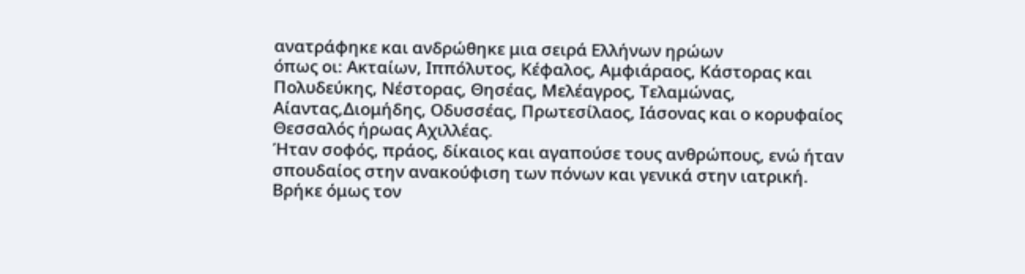ανατράφηκε και ανδρώθηκε μια σειρά Ελλήνων ηρώων
όπως οι: Ακταίων, Ιππόλυτος, Κέφαλος, Αμφιάραος, Κάστορας και Πολυδεύκης, Νέστορας, Θησέας, Μελέαγρος, Τελαμώνας, Αίαντας,Διομήδης, Οδυσσέας, Πρωτεσίλαος, Ιάσονας και ο κορυφαίος Θεσσαλός ήρωας Αχιλλέας.
Ήταν σοφός, πράος, δίκαιος και αγαπούσε τους ανθρώπους, ενώ ήταν σπουδαίος στην ανακούφιση των πόνων και γενικά στην ιατρική. Βρήκε όμως τον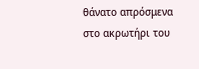θάνατο απρόσμενα στο ακρωτήρι του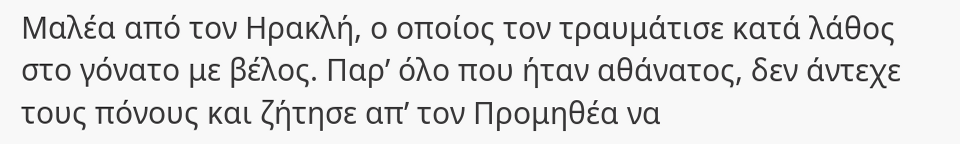Μαλέα από τον Ηρακλή, ο οποίος τον τραυμάτισε κατά λάθος στο γόνατο με βέλος. Παρ’ όλο που ήταν αθάνατος, δεν άντεχε τους πόνους και ζήτησε απ’ τον Προμηθέα να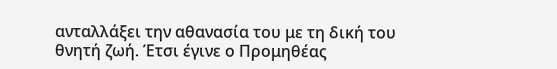ανταλλάξει την αθανασία του με τη δική του θνητή ζωή. Έτσι έγινε ο Προμηθέας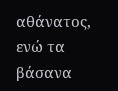αθάνατος, ενώ τα βάσανα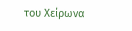του Χείρωνα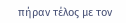πήραν τέλος με τον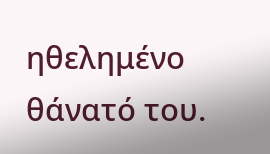ηθελημένο θάνατό του.